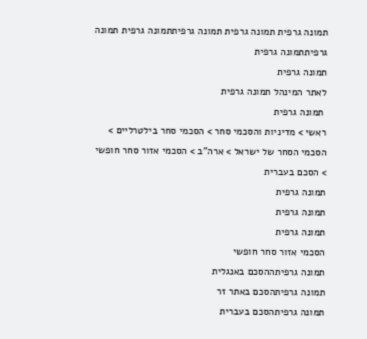תמונה גרפית תמונה גרפית תמונה גרפיתתמונה גרפית תמונה גרפיתתמונה גרפית
תמונה גרפית
לאתר המינהל תמונה גרפית
 תמונה גרפית
ראשי > מדיניות והסכמי סחר > הסכמי סחר בילטרליים > הסכמי הסחר של ישראל > ארה"ב > הסכמי אזור סחר חופשי > הסכם בעברית
תמונה גרפית
תמונה גרפית
תמונה גרפית
הסכמי אזור סחר חופשי
תמונה גרפיתההסכם באנגלית
תמונה גרפיתהסכם באתר זר
תמונה גרפיתהסכם בעברית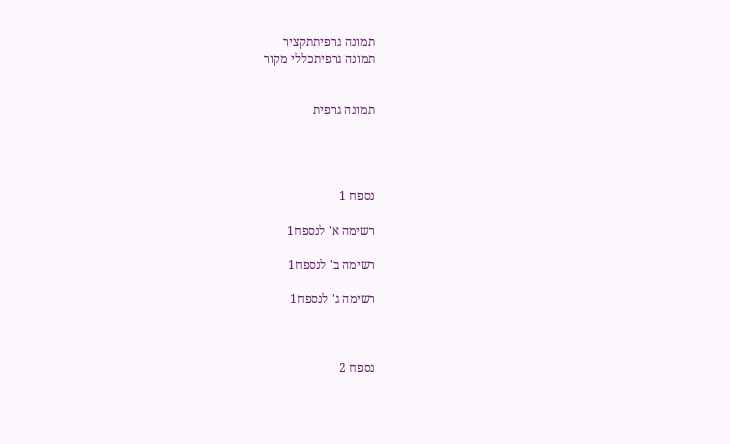תמונה גרפיתתקציר
תמונה גרפיתכללי מקור


תמונה גרפית




נספח 1

רשימה א' לנספח1

רשימה ב' לנספח1

רשימה ג' לנספח1



נספח 2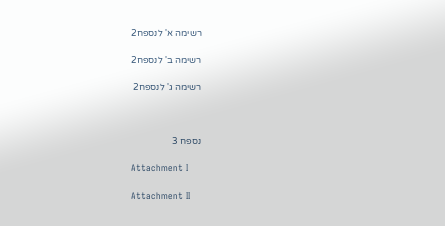רשימה א' לנספח2

רשימה ב' לנספח2

רשימה ג' לנספח2



נספח 3

Attachment I

Attachment II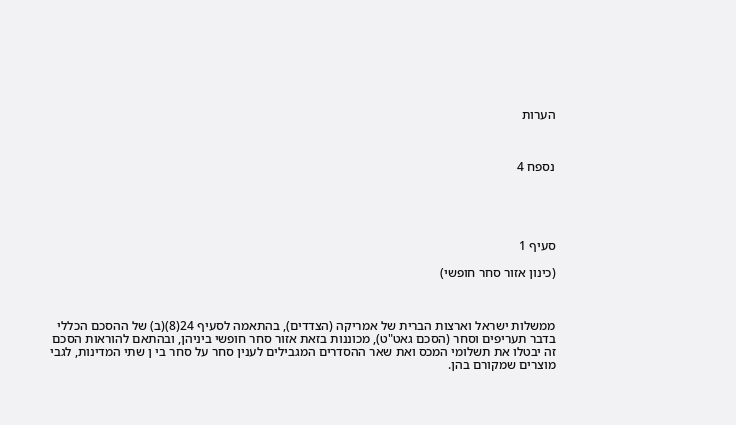הערות



נספח 4





סעיף 1

(כינון אזור סחר חופשי)



ממשלות ישראל וארצות הברית של אמריקה (הצדדים), בהתאמה לסעיף 24(8)(ב) של ההסכם הכללי בדבר תעריפים וסחר (הסכם גאט"ט), מכוננות בזאת אזור סחר חופשי ביניהן, ובהתאם להוראות הסכם זה יבטלו את תשלומי המכס ואת שאר ההסדרים המגבילים לענין סחר על סחר בי ן שתי המדינות, לגבי מוצרים שמקורם בהן.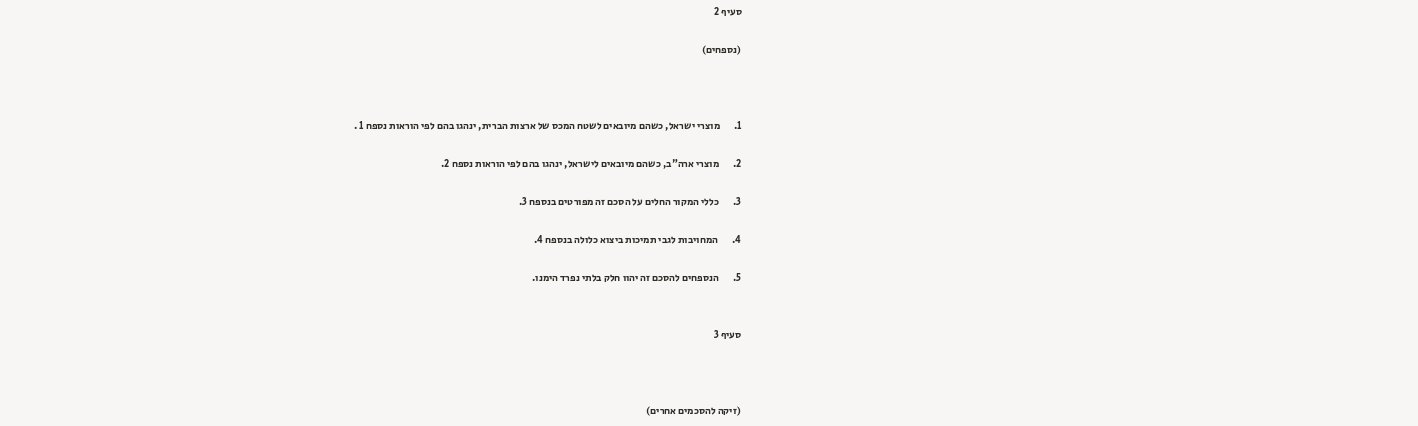סעיף 2

(נספחים)



1.       מוצרי ישראל, כשהם מיובאים לשטח המכס של ארצות הברית, ינהגו בהם לפי הוראות נספח 1 .

2.       מוצרי ארה"ב, כשהם מיובאים לישראל, ינהגו בהם לפי הוראות נספח 2.

3.       כללי המקור החלים על הסכם זה מפורטים בנספח 3.

4.       המחויבות לגבי תמיכות ביצוא כלולה בנספח 4.

5.       הנספחים להסכם זה יהוו חלק בלתי נפרד הימנו.


סעיף 3



(זיקה להסכמים אחרים)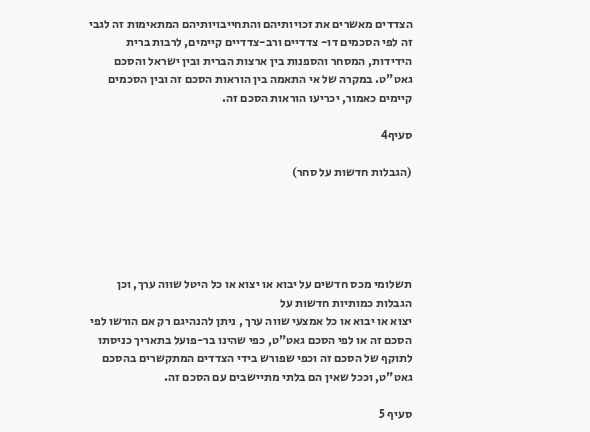הצדדים מאשרים את זכויותיהם והתחייבויותיהם המתאימות זה לגבי זה לפי הסכמים דו- צדדיים ורב-צדדיים קיימים, לרבות ברית הידידות, המסחר והספנות בין ארצות הברית ובין ישראל והסכם גאט"ט. במקרה של אי התאמה בין הוראות הסכם זה ובין הסכמים קיימים כאמור, יכריעו הוראות הסכם זה.

סעיף4

(הגבלות חדשות על סחר)





תשלומי מכס חדשים על יבוא או יצוא או כל היטל שווה ערך, וכן הגבלות כמותיות חדשות על
יצוא או יבוא או כל אמצעי שווה ערך , ניתן להנהיגם רק אם הורשו לפי הסכם זה או לפי הסכם גאט"ט, כפי שהינו בר-פועל בתאריך כניסתו לתוקף של הסכם זה וכפי שפורש בידי הצדדים המתקשרים בהסכם גאט"ט, וככל שאין הם בלתי מתיישבים עם הסכם זה.

סעיף 5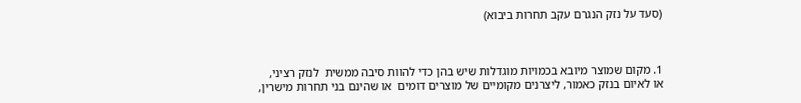(סעד על נזק הנגרם עקב תחרות ביבוא)



1. מקום שמוצר מיובא בכמויות מוגדלות שיש בהן כדי להוות סיבה ממשית  לנזק רציני,  או לאיום בנזק כאמור, ליצרנים מקומיים של מוצרים דומים  או שהינם בני תחרות מישרין,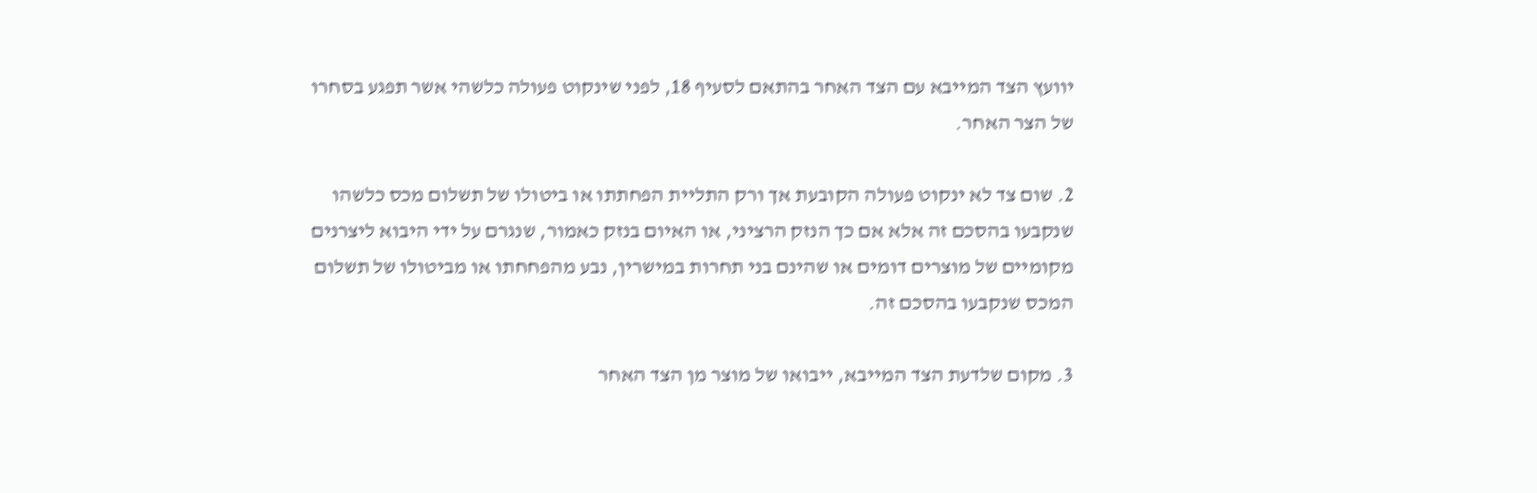יוועץ הצד המייבא עם הצד האחר בהתאם לסעיף 18, לפני שינקוט פעולה כלשהי אשר תפגע בסחרו של הצר האחר.

2. שום צד לא ינקוט פעולה הקובעת אך ורק התליית הפחתתו או ביטולו של תשלום מכס כלשהו שנקבעו בהסכם זה אלא אם כך הנזק הרציני, או האיום בנזק כאמור, שנגרם על ידי היבוא ליצרנים מקומיים של מוצרים דומים או שהינם בני תחרות במישרין, נבע מהפחחתו או מביטולו של תשלום המכס שנקבעו בהסכם זה.

3. מקום שלדעת הצד המייבא, ייבואו של מוצר מן הצד האחר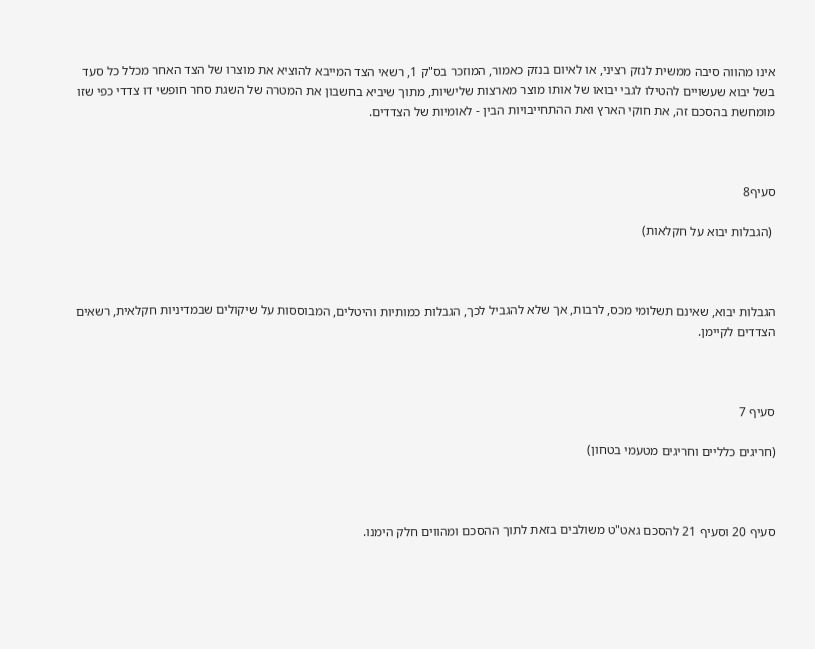אינו מהווה סיבה ממשית לנזק רציני, או לאיום בנזק כאמור, המוזכר בס"ק 1, רשאי הצד המייבא להוציא את מוצרו של הצד האחר מכלל כל סעד בשל יבוא שעשויים להטילו לגבי יבואו של אותו מוצר מארצות שלישיות, מתוך שיביא בחשבון את המטרה של השגת סחר חופשי דו צדדי כפי שזו מומחשת בהסכם זה, את חוקי הארץ ואת ההתחייבויות הבין - לאומיות של הצדדים.



סעיף8

 (הגבלות יבוא על חקלאות)



הגבלות יבוא, שאינם תשלומי מכס, לרבות, אך שלא להגביל לכך, הגבלות כמותיות והיטלים, המבוססות על שיקולים שבמדיניות חקלאית, רשאים הצדדים לקיימן.



סעיף 7

(חריגים כלליים וחריגים מטעמי בטחון)



סעיף 20 וסעיף 21 להסכם גאט"ט משולבים בזאת לתוך ההסכם ומהווים חלק הימנו.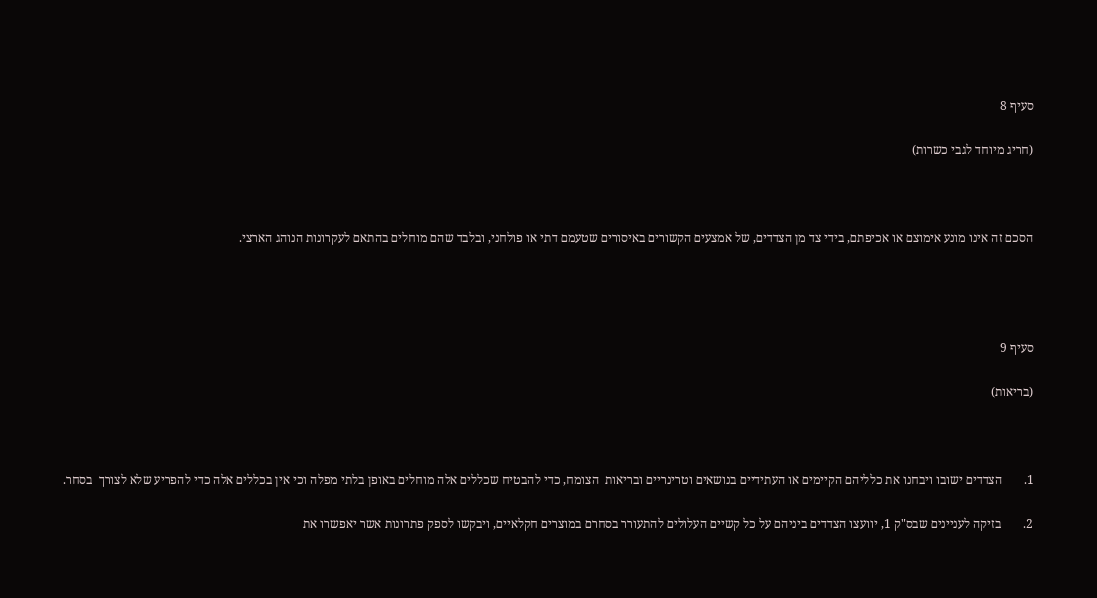סעיף 8

(חריג מיוחד לגבי כשרות)



הסכם זה אינו מונע אימוצם או אכיפתם, בידי צד מן הצדדים, של אמצעים הקשורים באיסורים שטעמם דתי או פולחני, ובלבד שהם מוחלים בהתאם לעקרונות הנוהג הארצי.




סעיף 9

(בריאות)



1.       הצדדים ישובו ויבחנו את כלליהם הקיימים או העתידיים בנושאים וטרינריים ובריאות  הצומח, כדי להבטיח שכללים אלה מוחלים באופן בלתי מפלה וכי אין בכללים אלה כדי להפריע שלא לצורך  בסחר.

2.       בזיקה לעניינים שבס"ק 1, יוועצו הצדדים ביניהם על כל קשיים העלולים להתעורר בסחרם במוצרים חקלאיים, ויבקשו לספק פתרונות אשר יאפשרו את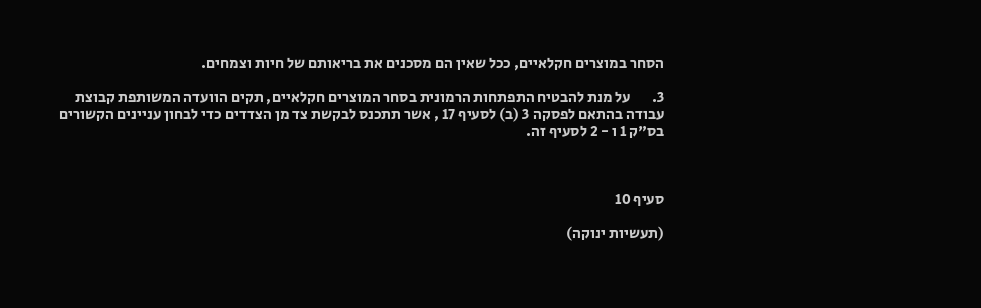הסחר במוצרים חקלאיים, ככל שאין הם מסכנים את בריאותם של חיות וצמחים.

3.       על מנת להבטיח התפתחות הרמונית בסחר המוצרים חקלאיים, תקים הוועדה המשותפת קבוצת עבודה בהתאם לפסקה 3 (ב) לסעיף 17 , אשר תתכנס לבקשת צד מן הצדדים כדי לבחון עניינים הקשורים בס"ק 1 ו - 2 לסעיף זה.



סעיף 10

(תעשיות ינוקה)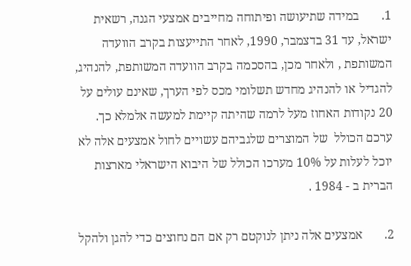1.       במידה שתיעושה ופיתוחה מחייבים אמצעי הגנה, רשאית ישראל, עד 31 בדצמבר, 1990, לאחר התייעצות בקרב הוועדה המשותפת , ולאחר מכן, בהסכמה בקרב הוועדה המשותפת, להנהיג, להגדיל או להנהיג מחדש תשלומי מכס לפי הערך, שאינם עולים על 20 נקודות האחוז מעל לרמה שהיתה קיימת למעשה אלמלא כך. ערכם הכולל  של המוצרים שלגביהם עשויים לחול אמצעים אלה לא יוכל לעלות על 10% מערכו הכולל של היבוא הישראלי מארצות הברית ב - 1984 .

2.       אמצעים אלה ניתן לנוקטם רק אם הם נחוצים כדי להגן ולהקל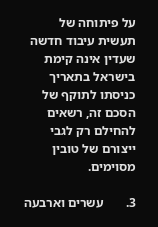על פיתוחה של תעשית עיבוד חדשה שעדין אינה קימת בישראל בתאריך כניסתו לתוקף של הסכם זה, רשאים להחילם רק לגבי ייצורם של טובין מסוימים.

3.       עשרים וארבעה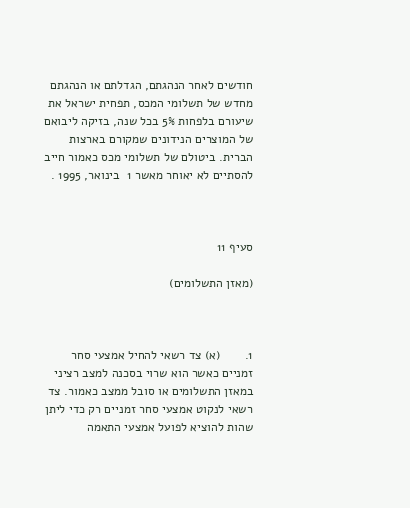חודשים לאחר הנהגתם, הגדלתם או הנהגתם מחדש של תשלומי המכס, תפחית ישראל את שיעורם בלפחות 5% בכל שנה, בזיקה ליבואם של המוצרים הנידונים שמקורם בארצות הברית. ביטולם של תשלומי מכס כאמור חייב להסתיים לא יאוחר מאשר 1  בינואר, 1995 .



סעיף 11

(מאזן התשלומים)



1.       (א) צד רשאי להחיל אמצעי סחר זמניים כאשר הוא שרוי בסכנה למצב רציני במאזן התשלומים או סובל ממצב כאמור. צד רשאי לנקוט אמצעי סחר זמניים רק כדי ליתן שהות להוציא לפועל אמצעי התאמה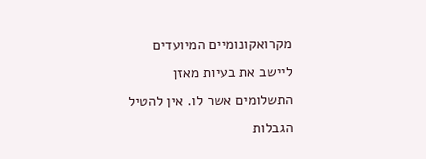מקרואקונומיים המיועדים ליישב את בעיות מאזן התשלומים אשר לו. אין להטיל הגבלות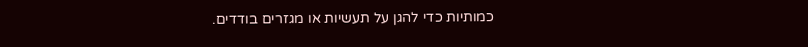כמותיות כדי להגן על תעשיות או מגזרים בודדים.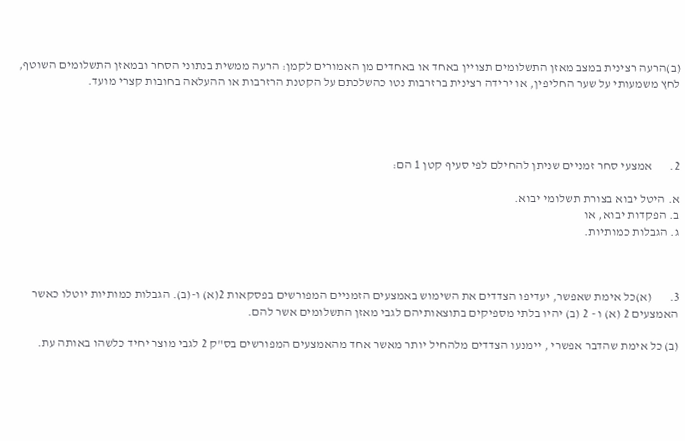(ב)הרעה רצינית במצב מאזן התשלומים תצויין באחד או באחדים מן האמורים לקמן: הרעה ממשית בנתוני הסחר ובמאזן התשלומים השוטף, לחץ משמעותי על שער החליפין, או ירידה רצינית ברזרבות נטו כהשלכתם על הקטנת הרזרבות או ההעלאה בחובות קצרי מועד.




2.       אמצעי סחר זמניים שניתן להחילם לפי סעיף קטן 1 הם:

א. היטל יבוא בצורת תשלומי יבוא.
ב. הפקדות יבוא, או
ג. הגבלות כמותיות.



3.       (א)כל אימת שאפשר, יעדיפו הצדדים את השימוש באמצעים הזמניים המפורשים בפסקאות 2(א) ו-(ב). הגבלות כמותיות יוטלו כאשר האמצעים 2 (א) ו - 2 (ב) יהיו בלתי מספיקים בתוצאותיהם לגבי מאזן התשלומים אשר להם.

(ב) כל אימת שהדבר אפשרי , יימנעו הצדדים מלהחיל יותר מאשר אחד מהאמצעים המפורשים בס"ק 2 לגבי מוצר יחיד כלשהו באותה עת.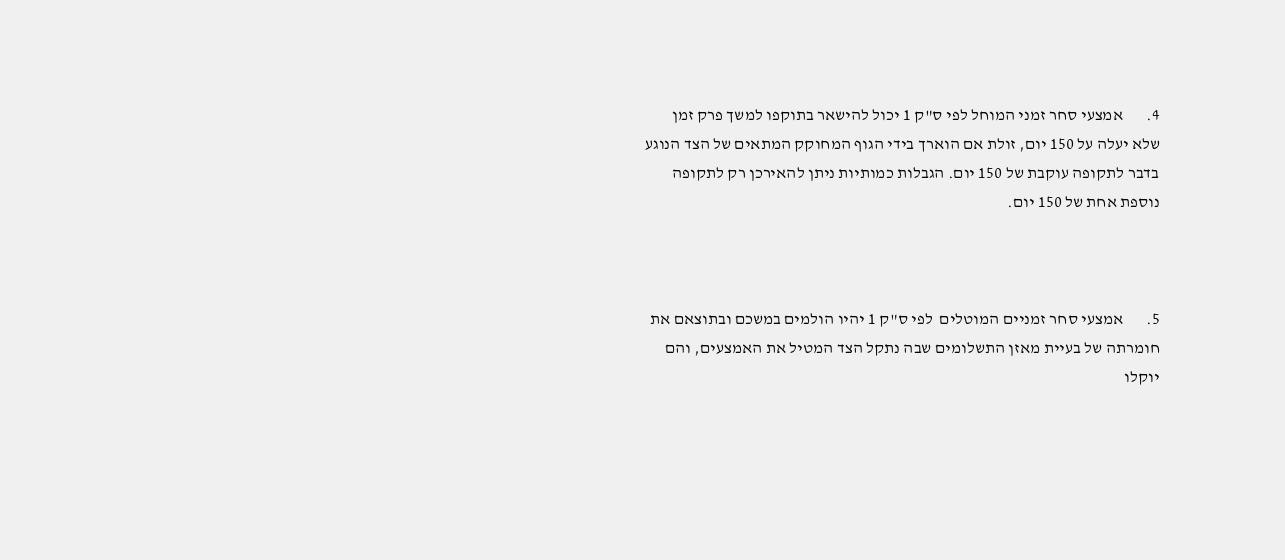4.       אמצעי סחר זמני המוחל לפי ס"ק 1 יכול להישאר בתוקפו למשך פרק זמן שלא יעלה על 150 יום, זולת אם הוארך בידי הגוף המחוקק המתאים של הצד הנוגע  בדבר לתקופה עוקבת של 150 יום. הגבלות כמותיות ניתן להאירכן רק לתקופה נוספת אחת של 150 יום.



5.       אמצעי סחר זמניים המוטלים  לפי ס"ק 1 יהיו הולמים במשכם ובתוצאם את חומרתה של בעיית מאזן התשלומים שבה נתקל הצד המטיל את האמצעים, והם יוקלו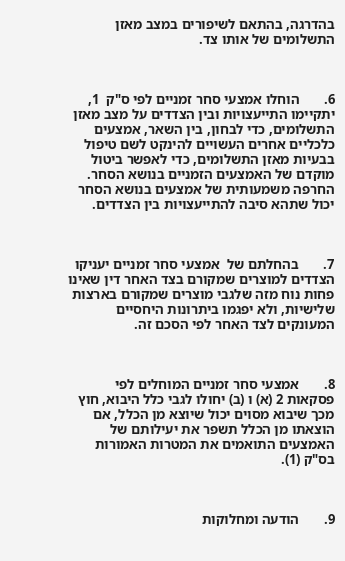בהדרגה, בהתאם לשיפורים במצב מאזן התשלומים של אותו צד.



6.       הוחלו אמצעי סחר זמניים לפי ס"ק  1, יתקיימו התייעצויות ובין הצדדים על מצב מאזן התשלומים, כדי לבחון, בין השאר, אמצעים כלכליים אחרים העשויים להינקט לשם טיפול בבעיות מאזן התשלומים, כדי לאפשר ביטול מוקדם של האמצעים הזמניים בנושא הסחר. החרפה משמעותית של אמצעים בנושא הסחר יכול שתהא סיבה להתייעצויות בין הצדדים.



7.       בהחלתם של  אמצעי סחר זמניים יעניקו הצדדים למוצרים שמקורם בצד האחר דין שאינו פחות נוח מזה שלגבי מוצרים שמקורם בארצות שלישיות, ולא יפגמו ביתרונות היחסיים המעונקים לצד האחר לפי הסכם זה.



8.       אמצעי סחר זמניים המוחלים לפי פסקאות 2 (א) ו (ב) יחולו לגבי כלל היבוא, חוץ מכך שיבוא מסוים יכול שיוצא מן הכלל, אם הוצאתו מן הכלל תשפר את יעילותם של האמצעים התואמים את המטרות האמורות בס"ק (1).



9.       הודעה ומחלוקות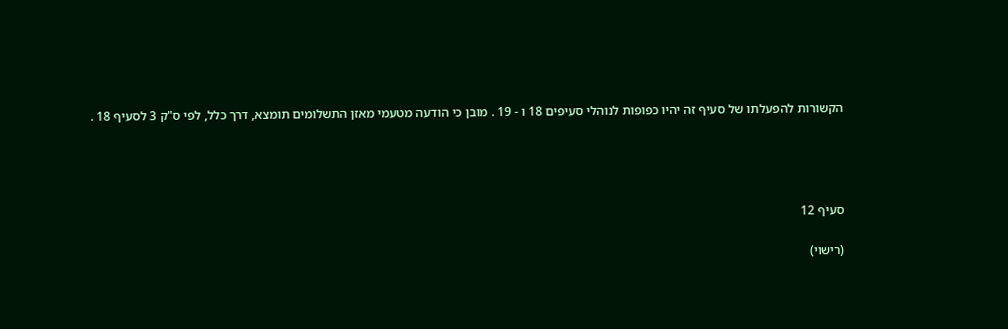הקשורות להפעלתו של סעיף זה יהיו כפופות לנוהלי סעיפים 18 ו - 19 . מובן כי הודעה מטעמי מאזן התשלומים תומצא, דרך כלל, לפי ס"ק 3 לסעיף 18 .




סעיף 12

(רישוי)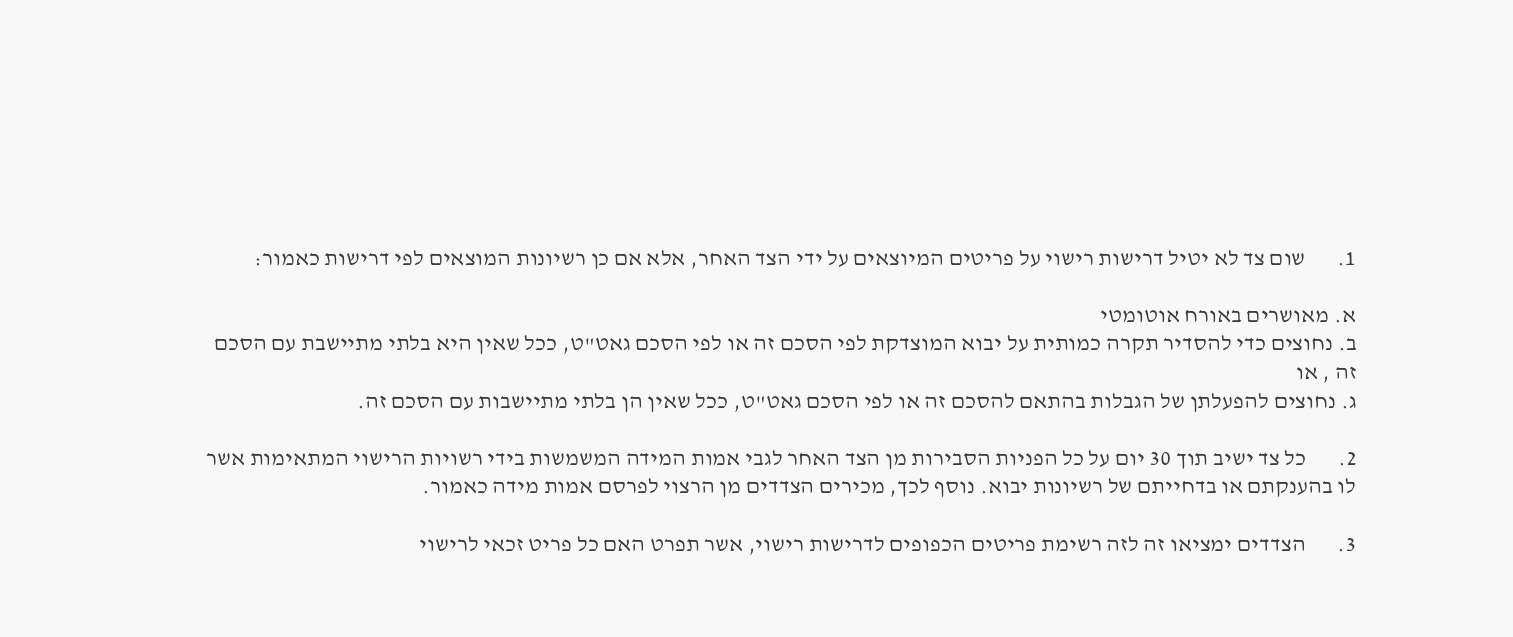1.       שום צד לא יטיל דרישות רישוי על פריטים המיוצאים על ידי הצד האחר, אלא אם כן רשיונות המוצאים לפי דרישות כאמור:

א. מאושרים באורח אוטומטי
ב. נחוצים כדי להסדיר תקרה כמותית על יבוא המוצדקת לפי הסכם זה או לפי הסכם גאט"ט, ככל שאין היא בלתי מתיישבת עם הסכם זה , או
ג. נחוצים להפעלתן של הגבלות בהתאם להסכם זה או לפי הסכם גאט"ט, ככל שאין הן בלתי מתיישבות עם הסכם זה.

2.       כל צד ישיב תוך 30 יום על כל הפניות הסבירות מן הצד האחר לגבי אמות המידה המשמשות בידי רשויות הרישוי המתאימות אשר לו בהענקתם או בדחייתם של רשיונות יבוא. נוסף לכך, מכירים הצדדים מן הרצוי לפרסם אמות מידה כאמור.

3.       הצדדים ימציאו זה לזה רשימת פריטים הכפופים לדרישות רישוי, אשר תפרט האם כל פריט זכאי לרישוי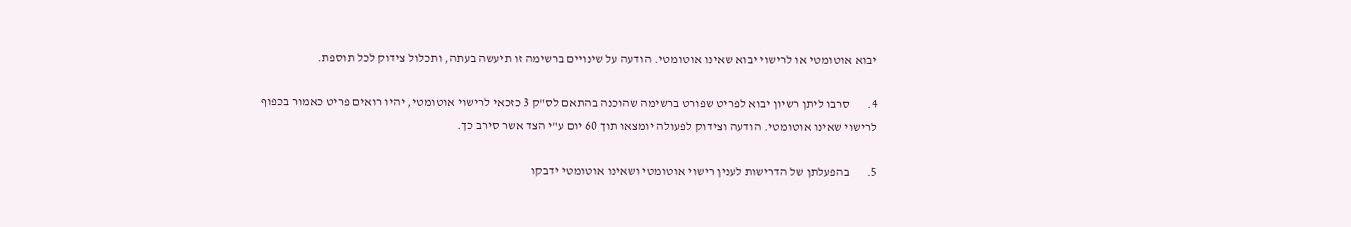יבוא אוטומטי או לרישוי יבוא שאינו אוטומטי. הודעה על שינויים ברשימה זו תיעשה בעתה, ותכלול צידוק לכל תוספת.

4.       סרבו ליתן רשיון יבוא לפריט שפורט ברשימה שהוכנה בהתאם לס"ק 3 כזכאי לרישוי אוטומטי, יהיו רואים פריט כאמור בכפוף לרישוי שאינו אוטומטי. הודעה וצידוק לפעולה יומצאו תוך 60 יום ע"י הצד אשר סירב כך.

5.       בהפעלתן של הדרישות לענין רישוי אוטומטי ושאינו אוטומטי ידבקו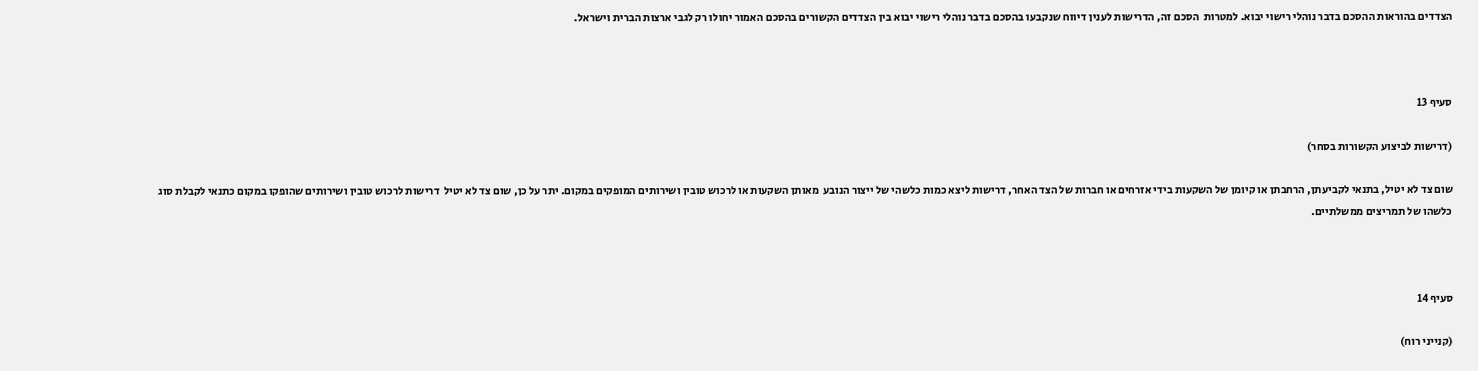הצדדים בהוראות ההסכם בדבר נוהלי רישוי יבוא. למטרות  הסכם זה, הדרישות לענין דיווח שנקבעו בהסכם בדבר נוהלי רישוי יבוא בין הצדדים הקשורים בהסכם האמור יחולו רק לגבי ארצות הברית וישראל.



סעיף 13

(דרישות לביצוע הקשורות בסחר)

שום צד לא יטיל, בתנאי לקביעתן, הרחבתן או קיומן של השקעות בידי אזרחים או חברות של הצד האחר, דרישות ליצא כמות כלשהי של ייצור הנובע  מאותן השקעות או לרכוש טובין ושירותים המופקים במקום. יתר על כן, שום צד לא יטיל  דרישות לרכוש טובין ושירותים שהופקו במקום כתנאי לקבלת סוג כלשהו של תמריצים ממשלתיים.



סעיף 14

(קנייני רוח)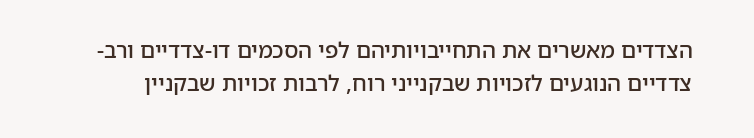הצדדים מאשרים את התחייבויותיהם לפי הסכמים דו-צדדיים ורב- צדדיים הנוגעים לזכויות שבקנייני רוח, לרבות זכויות שבקניין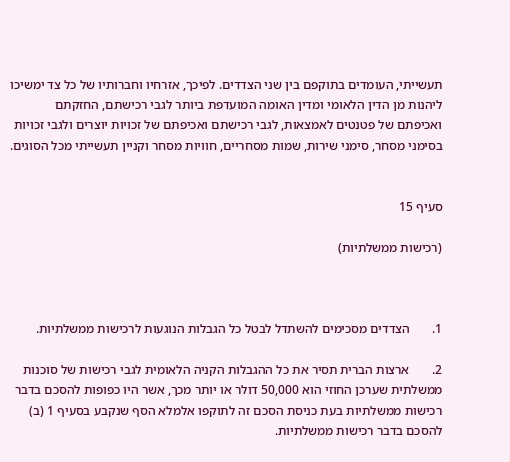תעשייתי, העומדים בתוקפם בין שני הצדדים. לפיכך, אזרחיו וחברותיו של כל צד ימשיכו ליהנות מן הדין הלאומי ומדין האומה המועדפת ביותר לגבי רכישתם, החזקתם ואכיפתם של פטנטים לאמצאות, לגבי רכישתם ואכיפתם של זכויות יוצרים ולגבי זכויות בסימני מסחר, סימני שירות, שמות מסחריים, חוויות מסחר וקניין תעשייתי מכל הסוגים.


סעיף 15

(רכישות ממשלתיות)



1.       הצדדים מסכימים להשתדל לבטל כל הגבלות הנוגעות לרכישות ממשלתיות.

2.       ארצות הברית תסיר את כל ההגבלות הקניה הלאומית לגבי רכישות של סוכנות ממשלתית שערכן החוזי הוא 50,000 דולר או יותר מכך, אשר היו כפופות להסכם בדבר רכישות ממשלתיות בעת כניסת הסכם זה לתוקפו אלמלא הסף שנקבע בסעיף 1 (ב) להסכם בדבר רכישות ממשלתיות.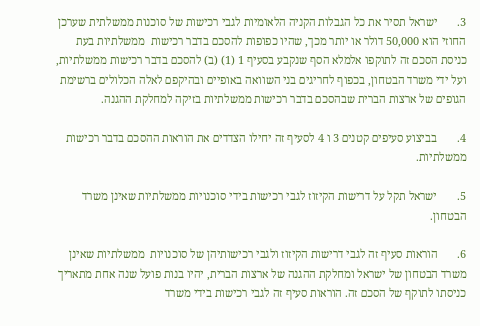3.       ישראל תסיר את כל הגבלות הקניה הלאומיות לגבי רכישות של סוכנות ממשלתית שערכן החוזי הוא 50,000 דולר או יותר מכך, שהיו כפופות להסכם בדבר רכישות  ממשלתיות בעת כניסת הסכם זה לתוקפו אלמלא הסף שנקבע בסעיף 1 (1) (ב) להסכם בדבר רכישות ממשלתיות, ועל ידי משרד הבטחון, בכפוף לחריגים בני השוואה באופיים ובהיקפם לאלה הכלולים ברשימת הגופים של ארצות הברית שבהסכם בדבר רכישות ממשלתיות בזיקה למחלקת ההגנה.

4.       בביצוע סעיפים קטנים 3 ו 4 לסעיף זה יחילו הצדדים את הוראות ההסכם בדבר רכישות ממשלתיות.

5.       ישראל תקל על דרישות הקיזוז לגבי רכישות בידי סוכנויות ממשלתיות שאינן משרד הבטחון.

6.       הוראות סעיף זה לגבי דרישות הקיזוז ולגבי רכישותיהן של סוכנויות  ממשלתיות שאינן משרד הבטחון של ישראל ומחלקת ההגנה של ארצות הברית, יהיו בנות פועל שנה אחת מתאריך כניסתו לתוקף של הסכם זה. הוראות סעיף זה לגבי רכישות בידי משרד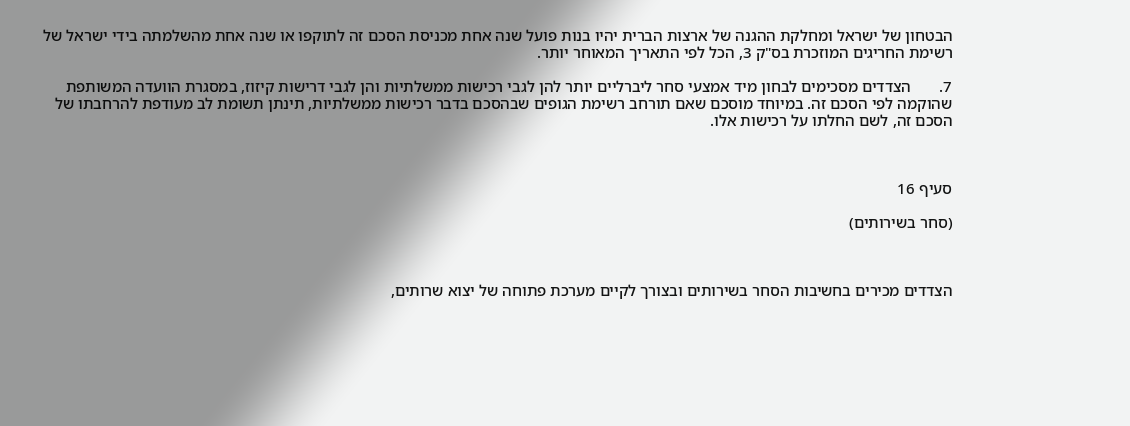הבטחון של ישראל ומחלקת ההגנה של ארצות הברית יהיו בנות פועל שנה אחת מכניסת הסכם זה לתוקפו או שנה אחת מהשלמתה בידי ישראל של רשימת החריגים המוזכרת בס"ק 3, הכל לפי התאריך המאוחר יותר.

7.       הצדדים מסכימים לבחון מיד אמצעי סחר ליברליים יותר להן לגבי רכישות ממשלתיות והן לגבי דרישות קיזוז, במסגרת הוועדה המשותפת שהוקמה לפי הסכם זה. במיוחד מוסכם שאם תורחב רשימת הגופים שבהסכם בדבר רכישות ממשלתיות, תינתן תשומת לב מעודפת להרחבתו של הסכם זה, לשם החלתו על רכישות אלו.



סעיף 16

(סחר בשירותים)



הצדדים מכירים בחשיבות הסחר בשירותים ובצורך לקיים מערכת פתוחה של יצוא שרותים,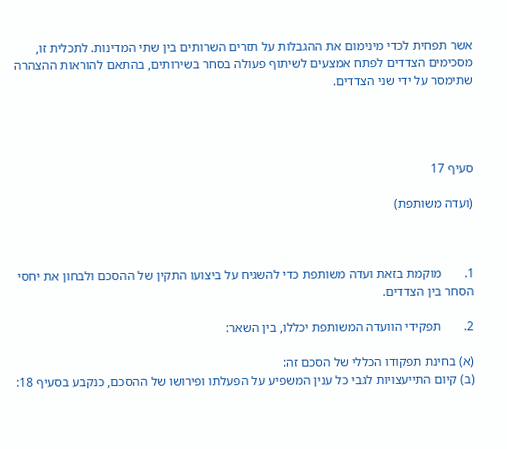אשר תפחית לכדי מינימום את ההגבלות על תזרים השרותים בין שתי המדינות. לתכלית זו, מסכימים הצדדים לפתח אמצעים לשיתוף פעולה בסחר בשירותים, בהתאם להוראות ההצהרה שתימסר על ידי שני הצדדים.




סעיף 17

(ועדה משותפת)



1.       מוקמת בזאת ועדה משותפת כדי להשגיח על ביצועו התקין של ההסכם ולבחון את יחסי הסחר בין הצדדים.

2.       תפקידי הוועדה המשותפת יכללו, בין השאר:

(א) בחינת תפקודו הכללי של הסכם זה:
(ב) קיום התייעצויות לגבי כל ענין המשפיע על הפעלתו ופירושו של ההסכם, כנקבע בסעיף 18: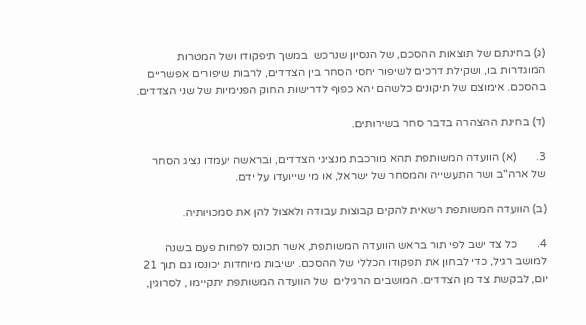(ג) בחינתם של תוצאות ההסכם, של הנסיון שנרכש  במשך תיפקודו ושל המטרות המוגדרות בו, ושקילת דרכים לשיפור יחסי הסחר בין הצדדים, לרבות שיפורים אפשריים בהסכם. אימוצם של תיקונים כלשהם יהא כפוף לדרישות החוק הפנימיות של שני הצדדים.

(ד) בחינת ההצהרה בדבר סחר בשירותים.

3.       (א) הוועדה המשותפת תהא מורכבת מנציגי הצדדים, ובראשה יעמדו נציג הסחר של ארה"ב ושר התעשייה והמסחר של ישראל, או מי שייועדו על ידם.

(ב) הוועדה המשותפת רשאית להקים קבוצות עבודה ולאצול להן את סמכויותיה.

4.       כל צד ישב לפי תור בראש הוועדה המשותפת, אשר תכונס לפחות פעם בשנה למושב רגיל, כדי לבחון את תפקודו הכללי של ההסכם. ישיבות מיוחדות יכונסו גם תוך 21 יום, לבקשת צד מן הצדדים. המושבים הרגילים  של הוועדה המשותפת יתקיימו , לסרוגין,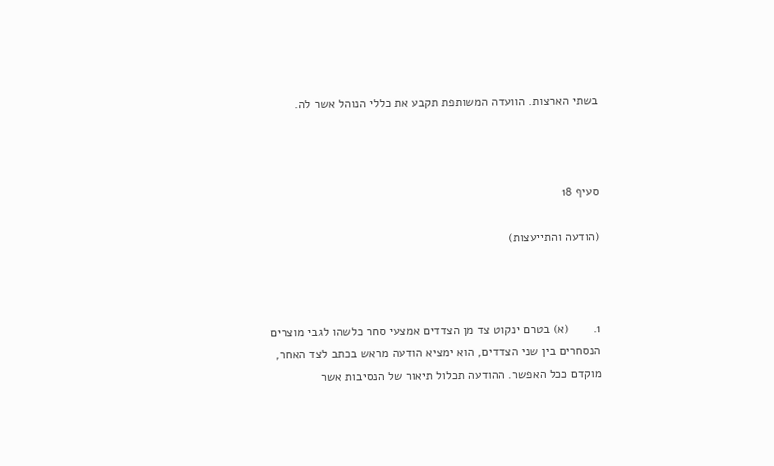בשתי הארצות. הוועדה המשותפת תקבע את כללי הנוהל אשר לה.



סעיף 18

(הודעה והתייעצות)



1.       (א) בטרם ינקוט צד מן הצדדים אמצעי סחר כלשהו לגבי מוצרים הנסחרים בין שני הצדדים, הוא ימציא הודעה מראש בכתב לצד האחר, מוקדם ככל האפשר. ההודעה תכלול תיאור של הנסיבות אשר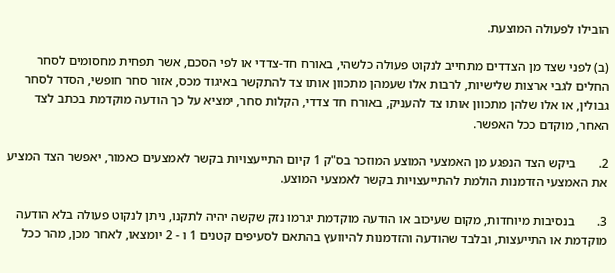הובילו לפעולה המוצעת.

(ב) לפני שצד מן הצדדים מתחייב לנקוט פעולה כלשהי, באורח חד-צדדי או לפי הסכם, אשר תפחית מחסומים לסחר החלים לגבי ארצות שלישיות, לרבות אלו שעמהן מתכוון אותו צד להתקשר באיגוד מכס, אזור סחר חופשי, הסדר לסחר גבולין, או אלו שלהן מתכוון אותו צד להעניק, באורח חד צדדי, הקלות סחר, ימציא על כך הודעה מוקדמת בכתב לצד האחר, מוקדם ככל האפשר.

2.       ביקש הצד הנפגע מן האמצעי המוצע המוזכר בס"ק 1 קיום התייעצויות בקשר לאמצעים כאמור, יאפשר הצד המציע את האמצעי הזדמנות הולמת להתייעצויות בקשר לאמצעי המוצע.

3.       בנסיבות מיוחדות, מקום שעיכוב או הודעה מוקדמת יגרמו נזק שקשה יהיה לתקנו, ניתן לנקוט פעולה בלא הודעה מוקדמת או התייעצות, ובלבד שהודעה והזדמנות להיוועץ בהתאם לסעיפים קטנים 1 ו - 2 יומצאו, לאחר מכן, מהר ככל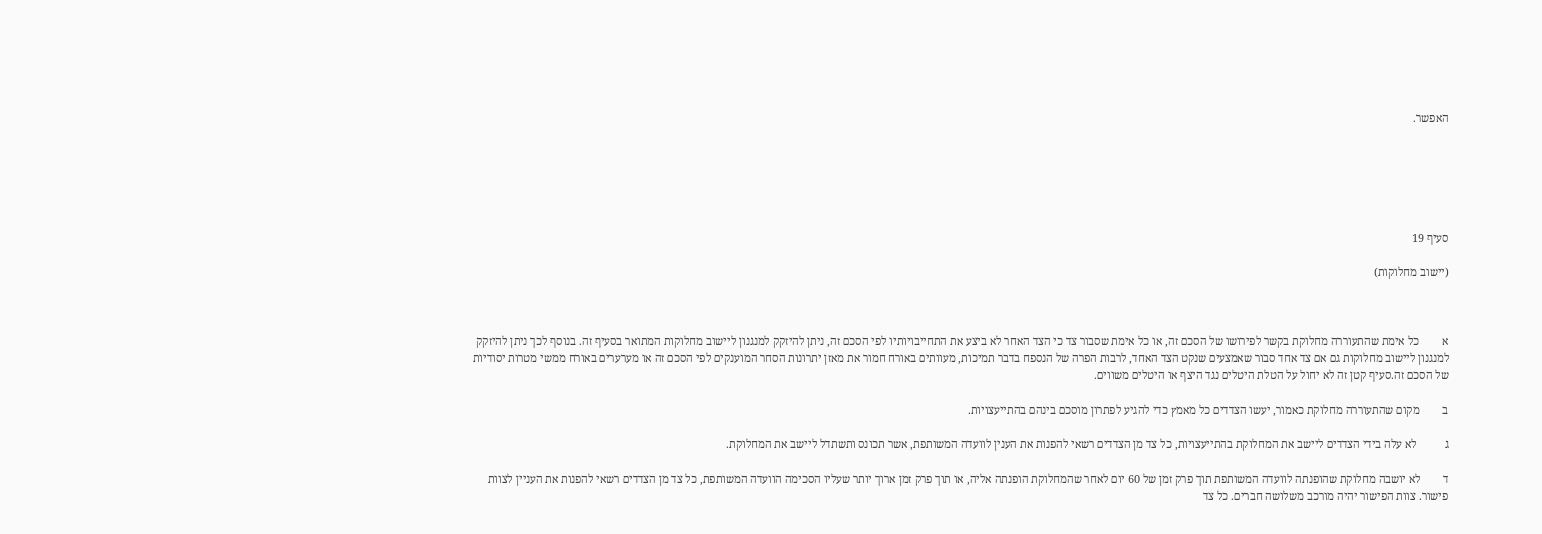האפשר.






סעיף 19

(יישוב מחלוקות)



א        כל אימת שהתעוררה מחלוקת בקשר לפירושו של הסכם זה, או כל אימת שסבור צד כי הצד האחר לא ביצע את התחייבויותיו לפי הסכם זה, ניתן להיזקק למנגנון ליישוב מחלוקות המתואר בסעיף זה. בנוסף לכך ניתן להיזקק למנגנון ליישוב מחלוקות גם אם צד אחד סבור שאמצעים שנקט הצד האחד, לרבות הפרה של הנספח בדבר תמיכות, מעוותים באורח חמור את מאזן יתרונות הסחר המוענקים לפי הסכם זה או מערערים באורח ממשי מטרות יסודיות של הסכם זה.סעיף קטן זה לא יחול על הטלת היטלים נגד היצף או היטלים משווים.

ב        מקום שהתעוררה מחלוקת כאמור, יעשו הצדדים כל מאמץ כדי להגיע לפתרון מוסכם בינהם בהתייעצויות.

ג          לא עלה בידי הצדדים ליישב את המחלוקת בהתייעצויות, כל צד מן הצדדים רשאי להפנות את הענין לוועדה המשותפת, אשר תכונס ותשתדל ליישב את המחלוקת.

ד        לא יושבה מחלוקת שהופנתה לוועדה המשותפת תוך פרק זמן של 60 יום לאחר שהמחלוקת הופנתה אליה, או תוך פרק זמן ארוך יותר שעליו הסכימה הוועדה המשותפת, כל צד מן הצדדים רשאי להפנות את העניין לצוות פישור. צוות הפישור יהיה מורכב משלושה חברים. כל צד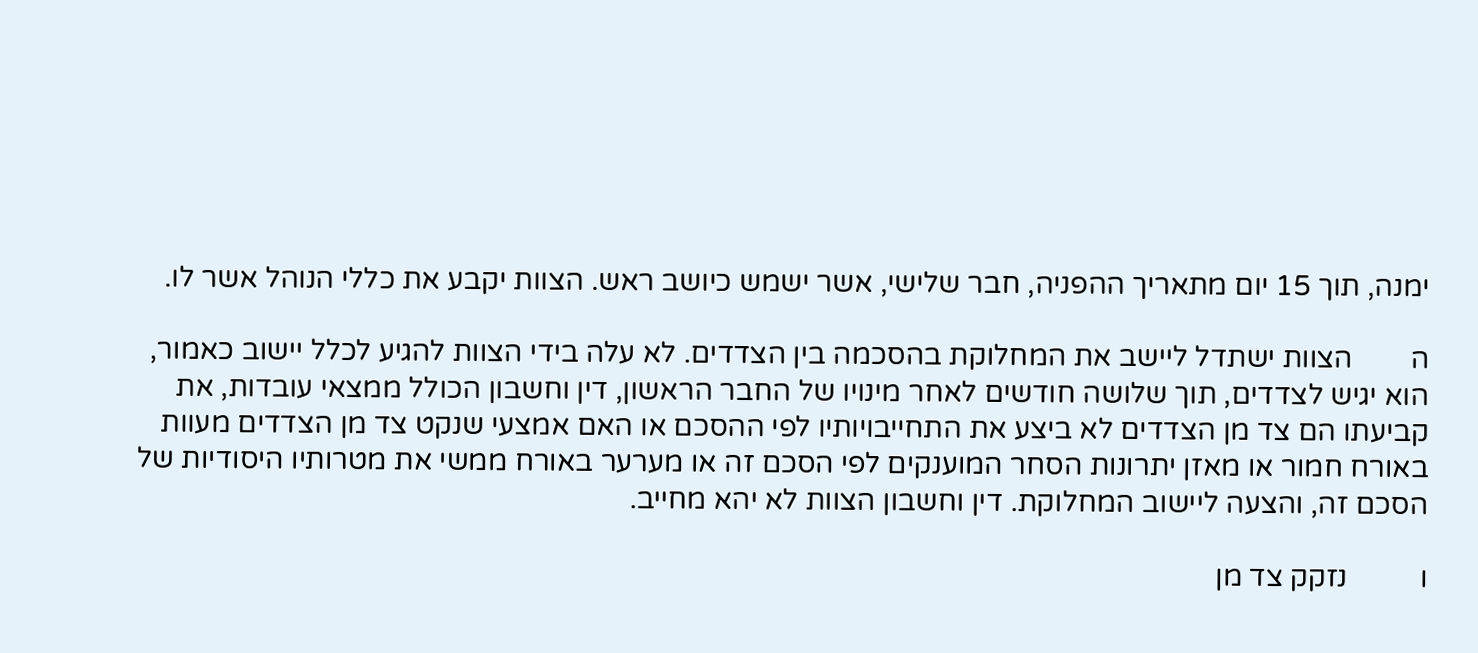ימנה, תוך 15 יום מתאריך ההפניה, חבר שלישי, אשר ישמש כיושב ראש. הצוות יקבע את כללי הנוהל אשר לו.

ה        הצוות ישתדל ליישב את המחלוקת בהסכמה בין הצדדים. לא עלה בידי הצוות להגיע לכלל יישוב כאמור, הוא יגיש לצדדים, תוך שלושה חודשים לאחר מינויו של החבר הראשון, דין וחשבון הכולל ממצאי עובדות, את קביעתו הם צד מן הצדדים לא ביצע את התחייבויותיו לפי ההסכם או האם אמצעי שנקט צד מן הצדדים מעוות באורח חמור או מאזן יתרונות הסחר המוענקים לפי הסכם זה או מערער באורח ממשי את מטרותיו היסודיות של הסכם זה, והצעה ליישוב המחלוקת. דין וחשבון הצוות לא יהא מחייב.

ו          נזקק צד מן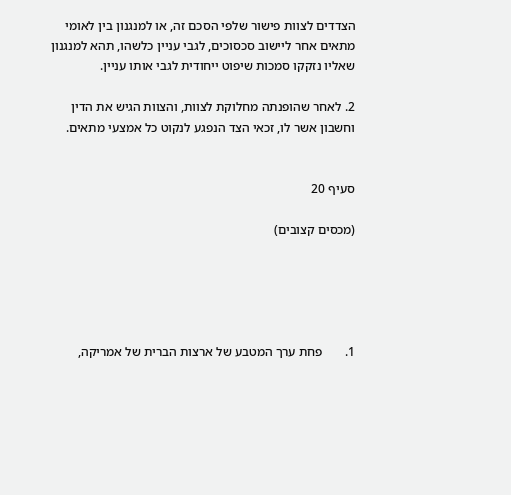הצדדים לצוות פישור שלפי הסכם זה, או למנגנון בין לאומי מתאים אחר ליישוב סכסוכים, לגבי עניין כלשהו, תהא למנגנון שאליו נזקקו סמכות שיפוט ייחודית לגבי אותו עניין.

2. לאחר שהופנתה מחלוקת לצוות, והצוות הגיש את הדין וחשבון אשר לו, זכאי הצד הנפגע לנקוט כל אמצעי מתאים.


סעיף 20

(מכסים קצובים)





1.       פחת ערך המטבע של ארצות הברית של אמריקה,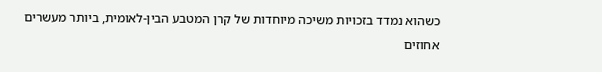כשהוא נמדד בזכויות משיכה מיוחדות של קרן המטבע הבין-לאומית, ביותר מעשרים אחוזים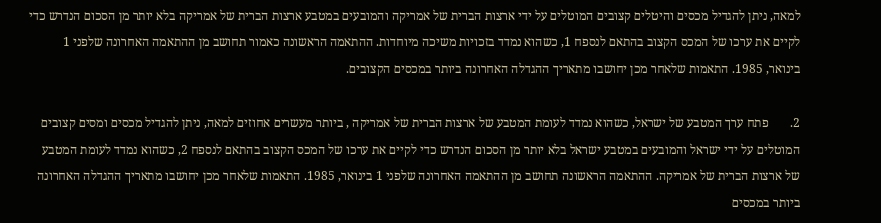למאה, ניתן להגדיל מכסים והיטלים קצובים המוטלים על ידי ארצות הברית של אמריקה והמובעים במטבע ארצות הברית של אמריקה בלא יותר מן הסכום הנדרש כדי לקיים את ערכו של המכס הקצוב בהתאם לנספח 1, כשהוא נמדד בזכויות משיכה מיוחדות. ההתאמה הראשונה כאמור תחושב מן ההתאמה האחרונה שלפני 1 בינואר, 1985. התאמות שלאחר מכן יחושבו מתאריך ההגדלה האחרונה ביותר במכסים הקצובים.

2.       פתח ערך המטבע של ישראל, כשהוא נמדד לעומת המטבע של ארצות הברית של אמריקה , ביותר מעשרים אחוזים למאה, ניתן להגדיל מכסים ומסים קצובים המוטלים על ידי ישראל והמובעים במטבע ישראל בלא יותר מן הסכום הנדרש כדי לקיים את ערכו של המכס הקצוב בהתאם לנספח 2, כשהוא נמדד לעומת המטבע של ארצות הברית של אמריקה. ההתאמה הראשונה תחושב מן ההתאמה האחרונה שלפני 1 בינואר, 1985. התאמות שלאחר מכן יחושבו מתאריך ההגדלה האחרונה ביותר במכסים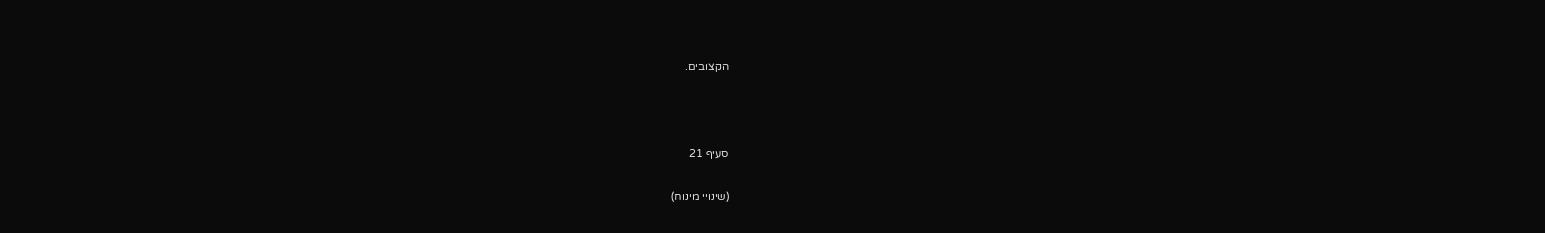הקצובים.



סעיף 21

(שינויי מינוח)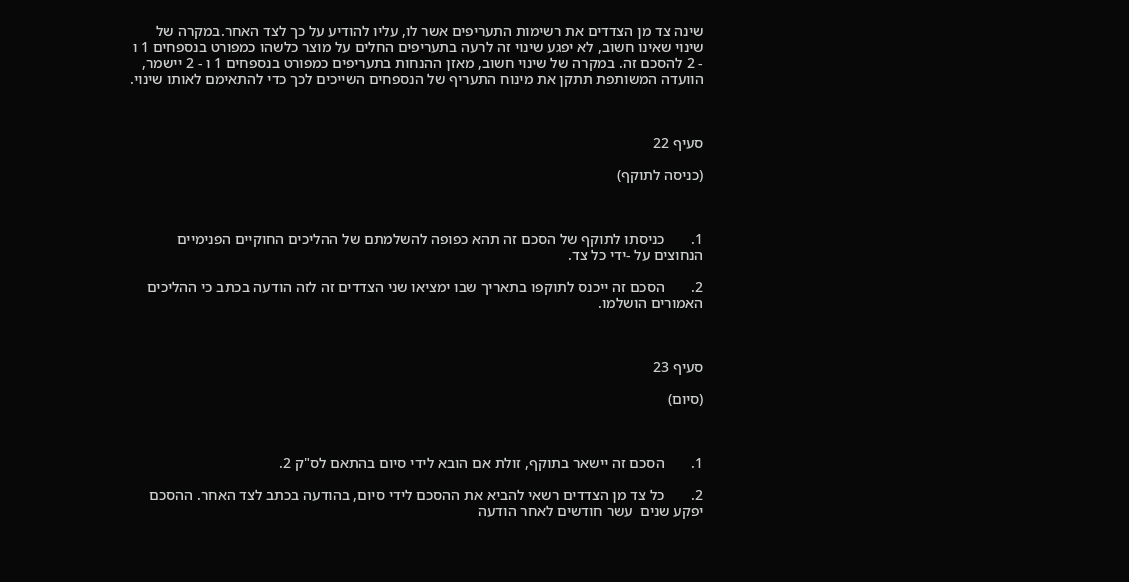שינה צד מן הצדדים את רשימות התעריפים אשר לו, עליו להודיע על כך לצד האחר.במקרה של שינוי שאינו חשוב, לא יפגע שינוי זה לרעה בתעריפים החלים על מוצר כלשהו כמפורט בנספחים 1 ו - 2 להסכם זה. במקרה של שינוי חשוב, מאזן ההנחות בתעריפים כמפורט בנספחים 1 ו - 2 יישמר, הוועדה המשותפת תתקן את מינוח התעריף של הנספחים השייכים לכך כדי להתאימם לאותו שינוי.



סעיף 22

(כניסה לתוקף)



1.       כניסתו לתוקף של הסכם זה תהא כפופה להשלמתם של ההליכים החוקיים הפנימיים הנחוצים על -ידי כל צד.

2.       הסכם זה ייכנס לתוקפו בתאריך שבו ימציאו שני הצדדים זה לזה הודעה בכתב כי ההליכים האמורים הושלמו.



סעיף 23

(סיום)



1.       הסכם זה יישאר בתוקף, זולת אם הובא לידי סיום בהתאם לס"ק 2.

2.       כל צד מן הצדדים רשאי להביא את ההסכם לידי סיום, בהודעה בכתב לצד האחר. ההסכם יפקע שנים  עשר חודשים לאחר הודעה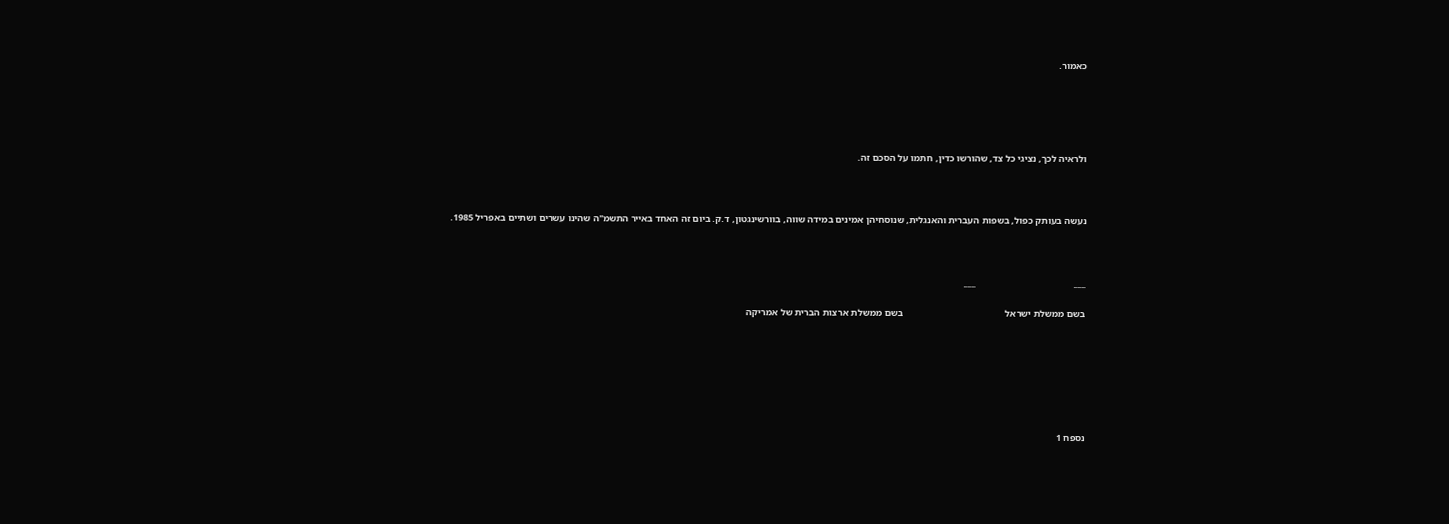כאמור.





ולראיה לכך, נציגי כל צד, שהורשו כדין, חתמו על הסכם זה.



נעשה בעותק כפול, בשפות העברית והאנגלית, שנוסחיהן אמינים במידה שווה, בוורשינגטון, ד.ק. ביום זה האחד באייר התשמ"ה שהינו עשרים ושתיים באפריל 1985.



___                                        ___

בשם ממשלת ישראל                                          בשם ממשלת ארצות הברית של אמריקה







נספח 1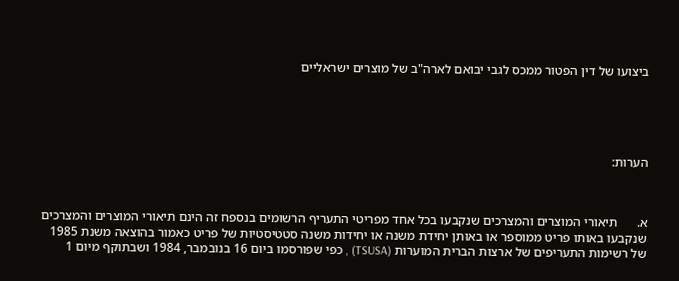ביצועו של דין הפטור ממכס לגבי יבואם לארה"ב של מוצרים ישראליים





הערות:



א.      תיאורי המוצרים והמצרכים שנקבעו בכל אחד מפריטי התעריף הרשומים בנספח זה הינם תיאורי המוצרים והמצרכים שנקבעו באותו פריט ממוספר או באותן יחידת משנה או יחידות משנה סטטיסטיות של פריט כאמור בהוצאה משנת 1985 של רשימות התעריפים של ארצות הברית המוערות (TSUSA) , כפי שפורסמו ביום 16 בנובמבר, 1984 ושבתוקף מיום 1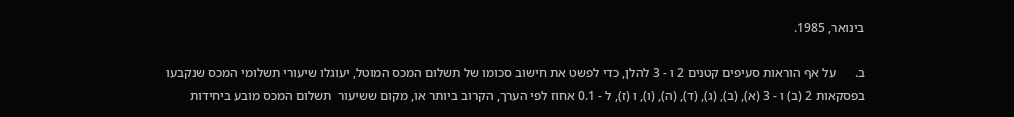בינואר, 1985.

ב.      על אף הוראות סעיפים קטנים 2 ו - 3 להלן, כדי לפשט את חישוב סכומו של תשלום המכס המוטל, יעוגלו שיעורי תשלומי המכס שנקבעו בפסקאות 2 (ב) ו - 3 (א), (ב), (ג), (ד), (ה), (ו), ו (ז), ל - 0.1 אחוז לפי הערך, הקרוב ביותר או, מקום ששיעור  תשלום המכס מובע ביחידות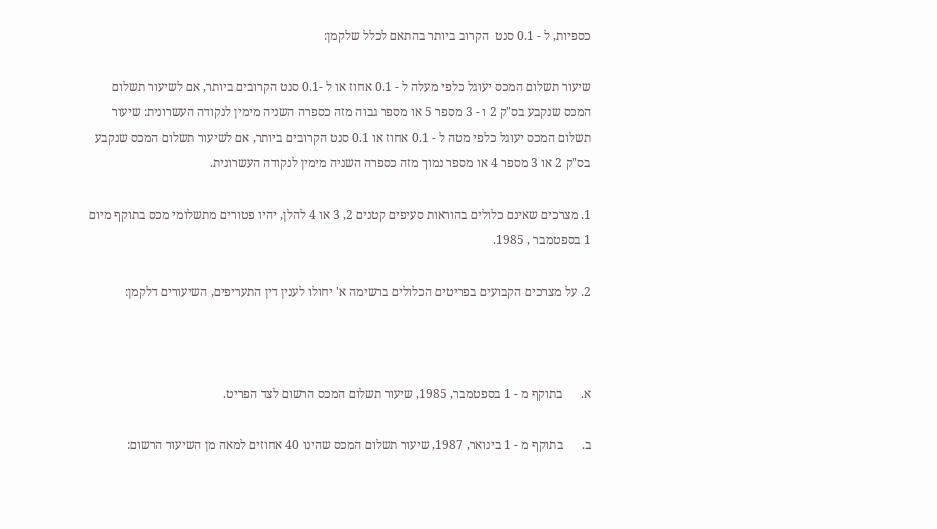כספיות, ל - 0.1 סנט  הקרוב ביותר בהתאם לכלל שלקמן:

שיעור תשלום המכס יעוגל כלפי מעלה ל - 0.1 אחוז או ל -0.1 סנט הקרובים ביותר, אם לשיעור תשלום המכס שנקבע בס"ק 2 ו - 3 מספר 5 או מספר גבוה מזה כספרה השניה מימין לנקודה העשרונית: שיעור תשלום המכס יעוגל כלפי מטה ל - 0.1 אחוז או 0.1 סנט הקרובים ביותר, אם לשיעור תשלום המכס שנקבע בס"ק 2 או 3 מספר 4 או מספר נמוך מזה כספרה השניה מימין לנקודה העשרונית.

1. מצרכים שאינם כלולים בהוראות סעיפים קטנים 2, 3 או 4 להלן, יהיו פטורים מתשלומי מכס בתוקף מיום 1 בספטמבר , 1985.

2. על מצרכים הקבועים בפריטים הכלולים ברשימה א' יחולו לענין דין התעריפים, השיעורים דלקמן:



א.      בתוקף מ - 1 בספטמבר, 1985, שיעור תשלום המכס הרשום לצד הפריט.

ב.      בתוקף מ - 1 בינואר, 1987, שיעור תשלום המכס שהינו 40 אחוזים למאה מן השיעור הרשום: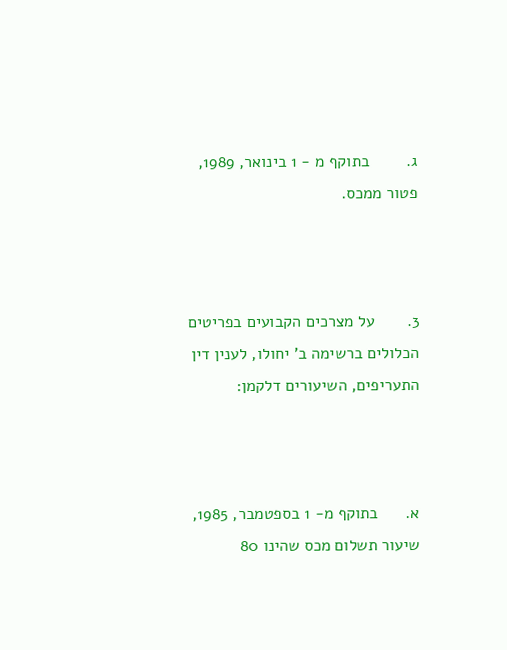ג.        בתוקף מ - 1 בינואר, 1989, פטור ממכס.



3.       על מצרכים הקבועים בפריטים הכלולים ברשימה ב' יחולו, לענין דין התעריפים, השיעורים דלקמן:



א.      בתוקף מ- 1 בספטמבר, 1985, שיעור תשלום מכס שהינו 80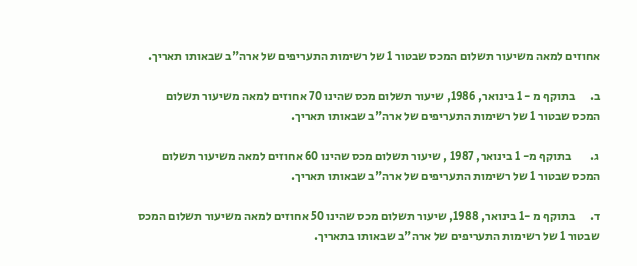אחוזים למאה משיעור תשלום המכס שבטור 1 של רשימות התעריפים של ארה"ב שבאותו תאריך.

ב.      בתוקף מ - 1 בינואר, 1986, שיעור תשלום מכס שהינו 70 אחוזים למאה משיעור תשלום המכס שבטור 1 של רשימות התעריפים של ארה"ב שבאותו תאריך.

ג.        בתוקף מ- 1 בינואר, 1987 , שיעור תשלום מכס שהינו 60 אחוזים למאה משיעור תשלום המכס שבטור 1 של רשימות התעריפים של ארה"ב שבאותו תאריך.

ד.      בתוקף מ -1 בינואר, 1988, שיעור תשלום מכס שהינו 50 אחוזים למאה משיעור תשלום המכס שבטור 1 של רשימות התעריפים של ארה"ב שבאותו בתאריך.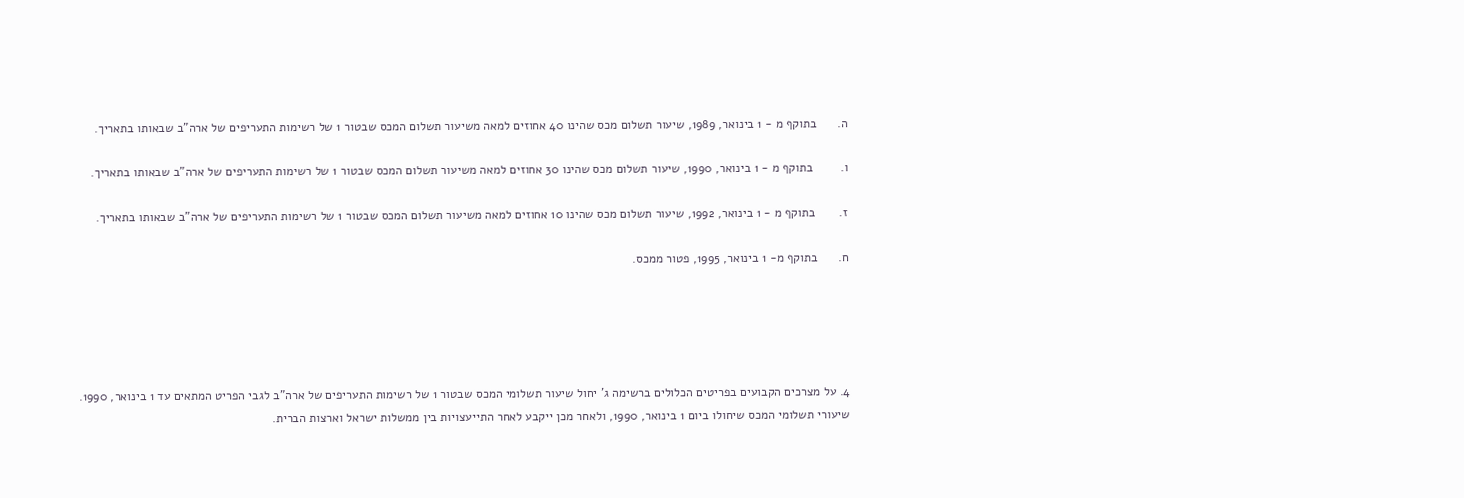ה.      בתוקף מ - 1 בינואר, 1989, שיעור תשלום מכס שהינו 40 אחוזים למאה משיעור תשלום המכס שבטור 1 של רשימות התעריפים של ארה"ב שבאותו בתאריך.

ו.        בתוקף מ - 1 בינואר, 1990, שיעור תשלום מכס שהינו 30 אחוזים למאה משיעור תשלום המכס שבטור 1 של רשימות התעריפים של ארה"ב שבאותו בתאריך.

ז.       בתוקף מ - 1 בינואר, 1992, שיעור תשלום מכס שהינו 10 אחוזים למאה משיעור תשלום המכס שבטור 1 של רשימות התעריפים של ארה"ב שבאותו בתאריך.

ח.      בתוקף מ- 1 בינואר, 1995, פטור ממכס.





4. על מצרכים הקבועים בפריטים הכלולים ברשימה ג' יחול שיעור תשלומי המכס שבטור 1 של רשימות התעריפים של ארה"ב לגבי הפריט המתאים עד 1 בינואר, 1990. שיעורי תשלומי המכס שיחולו ביום 1 בינואר, 1990, ולאחר מכן ייקבע לאחר התייעצויות בין ממשלות ישראל וארצות הברית.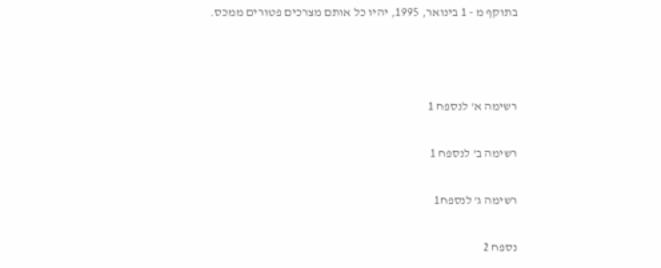בתוקף מ - 1 בינואר, 1995, יהיו כל אותם מצרכים פטורים ממכס.



רשימה א' לנספח 1

רשימה ב' לנספח 1

רשימה ג' לנספח1

נספח 2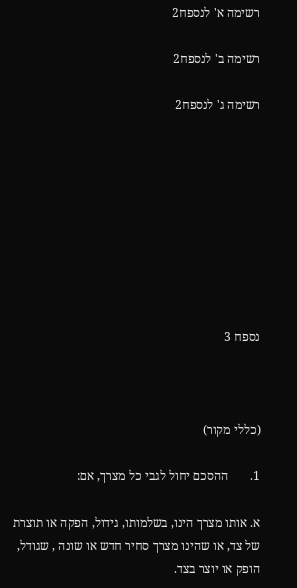רשימה א' לנספח2

רשימה ב' לנספח2

רשימה ג' לנספח2









נספח 3



(כללי מקור)

1.       ההסכם יחול לגבי כל מצרך, אם:

א. אותו מצרך הינו, בשלמותו, גידול, הפקה או תוצרת של צד, או שהינו מצרך סחיר חדש או שונה , שגודל, הופק או יוצר בצד.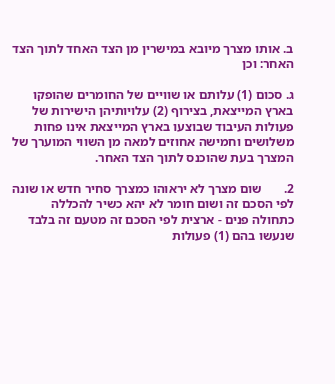ב. אותו מצרך מיובא במישרין מן הצד האחד לתוך הצד האחר: וכן

ג. סכום (1) עלותם או שוויים של החומרים שהופקו בארץ המייצאת, בצירוף (2) עלויותיהן הישירות של פעולות העיבוד שבוצעו בארץ המייצאת אינו פחות משלושים וחמישה אחוזים למאה מן השווי המוערך של המצרך בעת שהוכנס לתוך הצד האחר.

2.       שום מצרך לא יראוהו כמצרך סחיר חדש או שונה לפי הסכם זה ושום חומר לא יהא כשיר להכללה כתחולה פנים - ארצית לפי הסכם זה מטעם זה בלבד שנעשו בהם (1) פעולות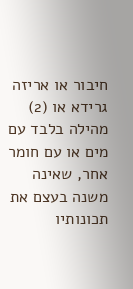חיבור או אריזה גרידא או (2) מהילה בלבד עם מים או עם חומר אחר, שאינה משנה בעצם את תכונותיו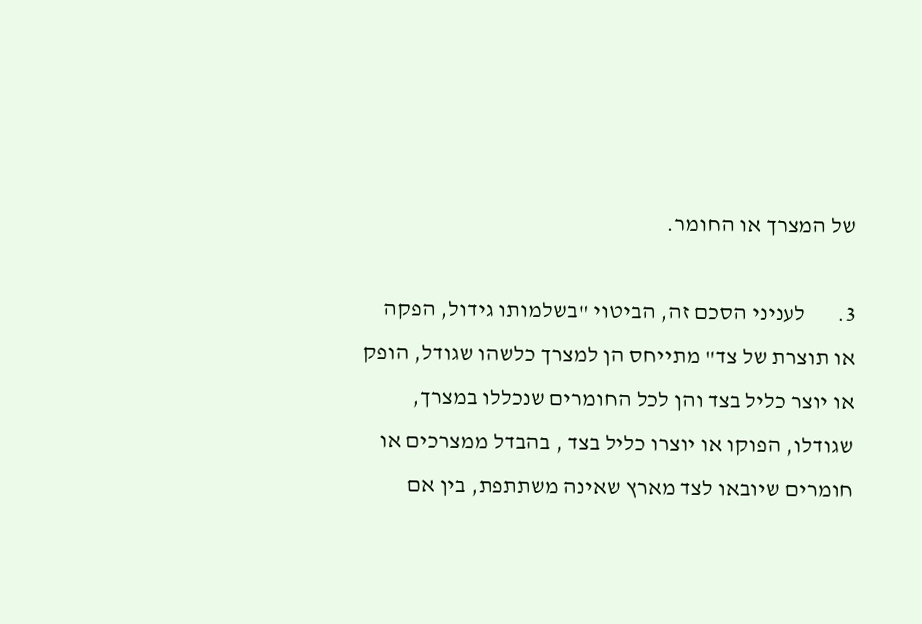של המצרך או החומר.

3.       לעניני הסכם זה, הביטוי "בשלמותו גידול, הפקה או תוצרת של צד" מתייחס הן למצרך כלשהו שגודל, הופק או יוצר כליל בצד והן לכל החומרים שנכללו במצרך, שגודלו, הפוקו או יוצרו כליל בצד , בהבדל ממצרכים או חומרים שיובאו לצד מארץ שאינה משתתפת, בין אם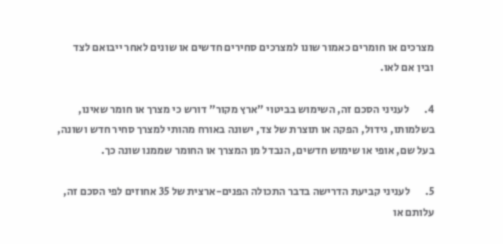מצרכים או חומרים כאמור שונו למצרכים סחירים חדשים או שונים לאחר ייבואם לצד ובין אם לאו.

4.       לעניני הסכם זה, השימוש בביטוי "ארץ מקור" דורש כי מצרך או חומר שאינו, בשלמותו, גידול, הפקה או תוצרת של צד, ישונה באורח מהותי למצרך סחיר חדש ושונה, בעל שם, אופי או שימוש חדשים, הנבדל מן המצרך או החומר שממנו שונה כך.

5.       לעניני קביעת הדרישה בדבר התכולה הפנים-ארצית של 35 אחוזים לפי הסכם זה, עלותם או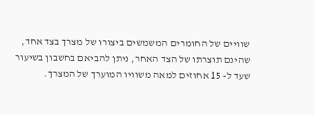שוויים של החומרים המשמשים ביצורו של מצרך בצד אחד, שהינם תוצרתו של הצד האחר, ניתן להביאם בחשבון בשיעור שעד ל- 15 אחוזים למאה משוויו המוערך של המצרך.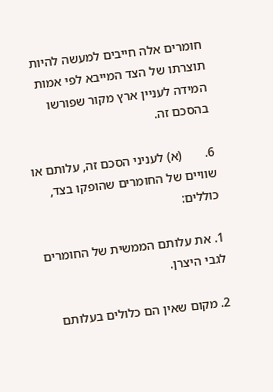חומרים אלה חייבים למעשה להיות תוצרתו של הצד המייבא לפי אמות המידה לעניין ארץ מקור שפורשו בהסכם זה.

6.       (א) לעניני הסכם זה, עלותם או שוויים של החומרים שהופקו בצד, כוללים:

1. את עלותם הממשית של החומרים לגבי היצרן.

2. מקום שאין הם כלולים בעלותם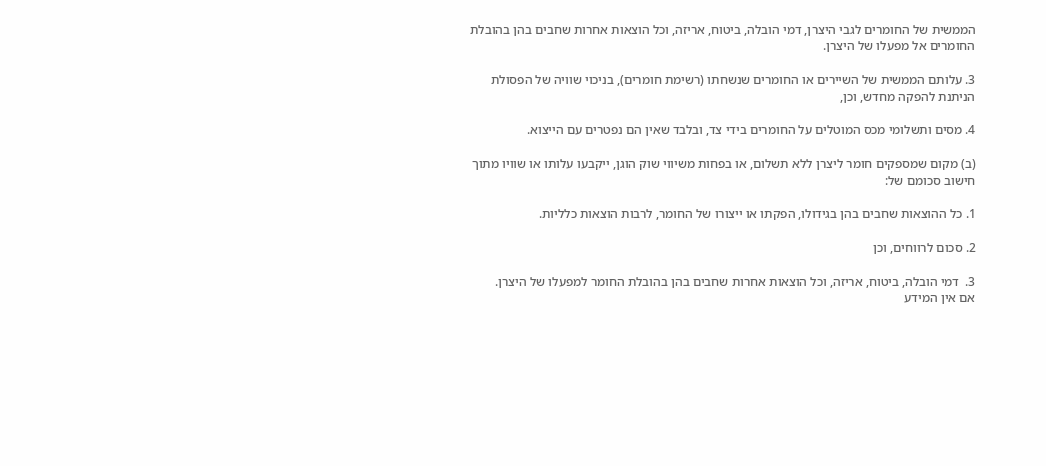הממשית של החומרים לגבי היצרן, דמי הובלה, ביטוח, אריזה, וכל הוצאות אחרות שחבים בהן בהובלת החומרים אל מפעלו של היצרן.

3. עלותם הממשית של השיירים או החומרים שנשחתו (רשימת חומרים), בניכוי שוויה של הפסולת הניתנת להפקה מחדש, וכן,

4. מסים ותשלומי מכס המוטלים על החומרים בידי צד, ובלבד שאין הם נפטרים עם הייצוא.

(ב) מקום שמספקים חומר ליצרן ללא תשלום, או בפחות משיווי שוק הוגן, ייקבעו עלותו או שוויו מתוך חישוב סכומם של:

1. כל ההוצאות שחבים בהן בגידולו, הפקתו או ייצורו של החומר, לרבות הוצאות כלליות.

2. סכום לרווחים, וכן

3.  דמי הובלה, ביטוח, אריזה, וכל הוצאות אחרות שחבים בהן בהובלת החומר למפעלו של היצרן.
אם אין המידע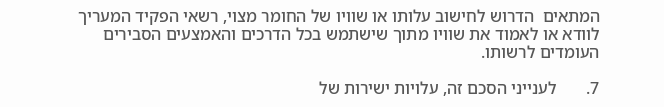המתאים  הדרוש לחישוב עלותו או שוויו של החומר מצוי, רשאי הפקיד המעריך לוודא או לאמוד את שוויו מתוך שישתמש בכל הדרכים והאמצעים הסבירים העומדים לרשותו.

7.       לענייני הסכם זה, עלויות ישירות של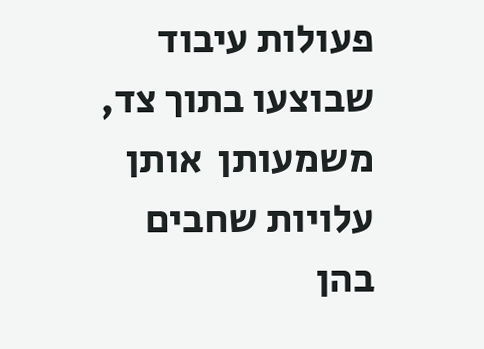פעולות עיבוד שבוצעו בתוך צד, משמעותן  אותן עלויות שחבים  בהן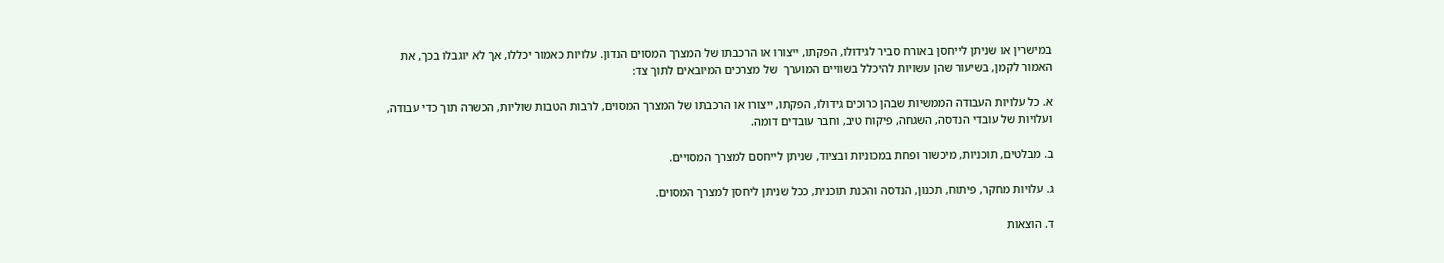במישרין או שניתן לייחסן באורח סביר לגידולו, הפקתו, ייצורו או הרכבתו של המצרך המסוים הנדון. עלויות כאמור יכללו, אך לא יוגבלו בכך, את האמור לקמן, בשיעור שהן עשויות להיכלל בשוויים המוערך  של מצרכים המיובאים לתוך צד:

א. כל עלויות העבודה הממשיות שבהן כרוכים גידולו, הפקתו, ייצורו או הרכבתו של המצרך המסוים, לרבות הטבות שוליות, הכשרה תוך כדי עבודה, ועלויות של עובדי הנדסה, השגחה, פיקוח טיב, וחבר עובדים דומה.

ב. מבלטים, תוכניות, מיכשור ופחת במכוניות ובציוד, שניתן לייחסם למצרך המסויים.

ג. עלויות מחקר, פיתוח, תכנון, הנדסה והכנת תוכנית, ככל שניתן ליחסן למצרך המסוים.

ד. הוצאות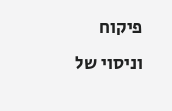פיקוח וניסוי של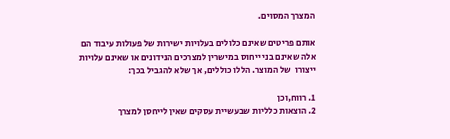המצרך המסוים.

אותם פריטים שאינם כלולים בעלויות ישירות של פעולות עיבוד הם אלה שאינם בני ייחוס במישרין למצרכים הנידונים או שאינם עלויות ייצורו  של המוצר. הללו כוללים, אך שלא להגביל בכך:

1. רווח,וכן
2. הוצאות כלליות שבעשיית עסקים שאין לייחסן למצרך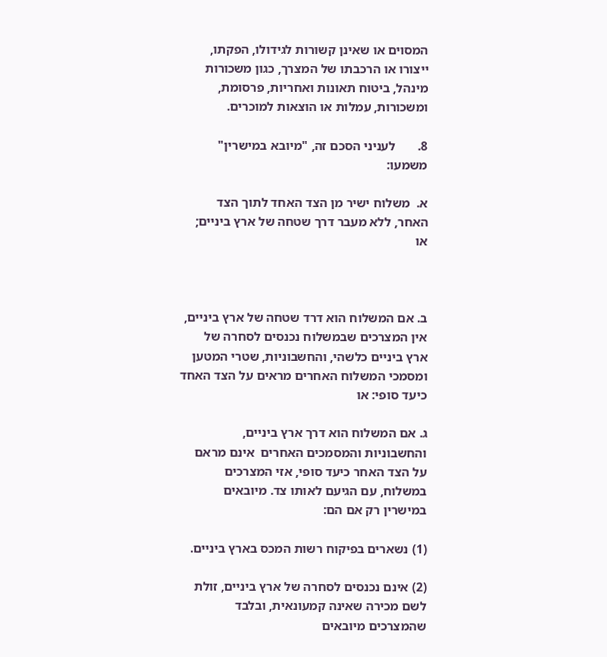המסוים או שאינן קשורות לגידולו, הפקתו, ייצורו או הרכבתו של המצרך, כגון משכורות מינהל, ביטוח תאונות ואחריות, פרסומת, ומשכורות, עמלות או הוצאות למוכרים.

8.       לעניני הסכם זה, "מיובא במישרין"  משמעו:

א.  משלוח ישיר מן הצד האחד לתוך הצד האחר, ללא מעבר דרך שטחה של ארץ ביניים; או



ב. אם המשלוח הוא דרד שטחה של ארץ ביניים, אין המצרכים שבמשלוח נכנסים לסחרה של ארץ ביניים כלשהי, והחשבוניות, שטרי המטען ומסמכי המשלוח האחרים מראים על הצד האחד כיעד סופי: או

ג. אם המשלוח הוא דרך ארץ ביניים, והחשבוניות והמסמכים האחרים  אינם מראם על הצד האחר כיעד סופי, אזי המצרכים במשלוח, עם הגיעם לאותו צד. מיובאים במישרין רק אם הם:

(1) נשארים בפיקוח רשות המכס בארץ ביניים.

(2) אינם נכנסים לסחרה של ארץ ביניים, זולת לשם מכירה שאינה קמעונאית, ובלבד שהמצרכים מיובאים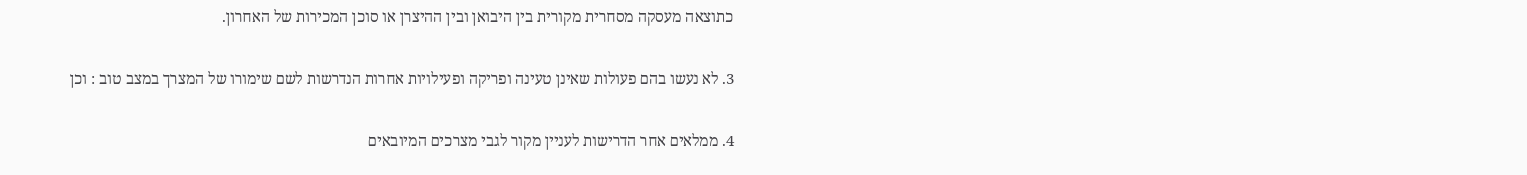כתוצאה מעסקה מסחרית מקורית בין היבואן ובין ההיצרן או סוכן המכירות של האחרון.

3. לא נעשו בהם פעולות שאינן טעינה ופריקה ופעילויות אחרות הנדרשות לשם שימורו של המצרך במצב טוב : וכן

4. ממלאים אחר הדרישות לעניין מקור לגבי מצרכים המיובאים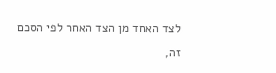לצד האחד מן הצד האחר לפי הסכם זה,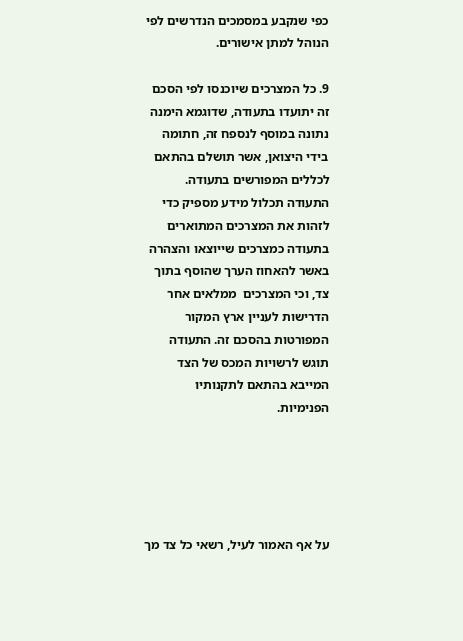כפי שנקבע במסמכים הנדרשים לפי הנוהל למתן אישורים.

9. כל המצרכים שיוכנסו לפי הסכם זה יתועדו בתעודה, שדוגמא הימנה נתונה במוסף לנספח זה, חתומה בידי היצואן, אשר תושלם בהתאם לכללים המפורשים בתעודה. התעודה תכלול מידע מספיק כדי לזהות את המצרכים המתוארים בתעודה כמצרכים שייוצאו והצהרה באשר להאחוז הערך שהוסף בתוך צד, וכי המצרכים  ממלאים אחר הדרישות לעניין ארץ המקור המפורטות בהסכם זה. התעודה תוגש לרשויות המכס של הצד המייבא בהתאם לתקנותיו הפנימיות.





על אף האמור לעיל, רשאי כל צד מך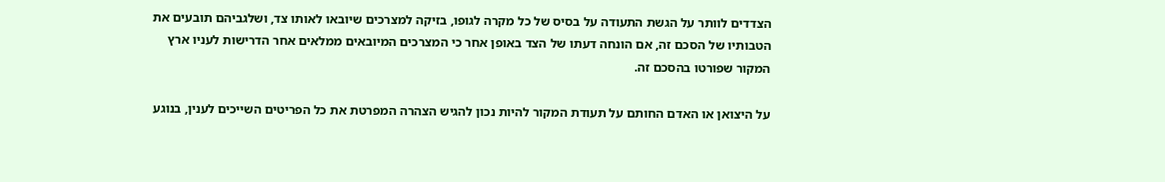הצדדים לוותר על הגשת התעודה על בסיס של כל מקרה לגופו, בזיקה למצרכים שיובאו לאותו צד, ושלגביהם תובעים את הטבותיו של הסכם זה, אם הונחה דעתו של הצד באופן אחר כי המצרכים המיובאים ממלאים אחר הדרישות לעניו ארץ המקור שפורטו בהסכם זה.

על היצואן או האדם החותם על תעודת המקור להיות נכון להגיש הצהרה המפרטת את כל הפריטים השייכים לענין, בנוגע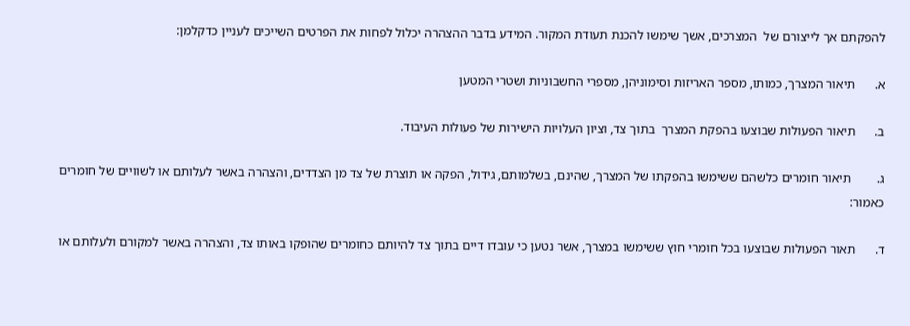להפקתם אך לייצורם של  המצרכים, אשך שימשו להכנת תעודת המקור. המידע בדבר ההצהרה יכלול לפחות את הפרטים השייכים לעניין כדקלמן:

א.      תיאור המצרך, כמותו, מספר האריזות וסימוניהן, מספרי החשבוניות ושטרי המטען

ב.      תיאור הפעולות שבוצעו בהפקת המצרך  בתוך צד, וציון העלויות הישירות של פעולות העיבוד.

ג.        תיאור חומרים כלשהם ששימשו בהפקתו של המצרך, שהינם, בשלמותם, גידול, הפקה או תוצרת של צד מן הצדדים, והצהרה באשר לעלותם או לשוויים של חומרים כאמור:

ד.      תאור הפעולות שבוצעו בכל חומרי חוץ ששימשו במצרך, אשר נטען כי עובדו דיים בתוך צד להיותם כחומרים שהופקו באותו צד, והצהרה באשר למקורם ולעלותם או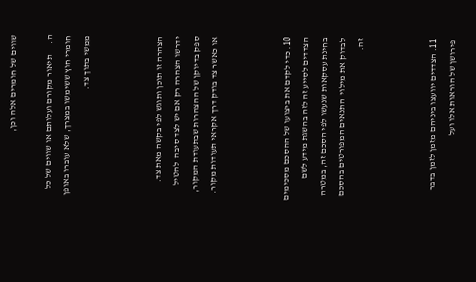שווים של חומרים אלה וכן,

ה.      תיאור מקורם ועלותם או שווים של כל חומרי חוץ ששימשו במצרך, שלא עוברו באופן ממשי בתוך צד.



הצהרה זו תוכן ותוגש לפי בקשה מאת צד. ידרשו הצהרה רק אם יש לצד סיבה  להטיל ספק בדיוקן של ההצהרות שבתעודת המקור, או כאשר צד בודק דרך אקראי תעודות מקור.



10. כדי לקדם את ביצועו של ההסכם מסכימים הצדדים לסייע זה לזה בהשגת מידע לשם בחינת עסקאות שנעשו לפי הסכם זה, במטרה לבדוק את מילוי  התנאים המפורטים בהסכם זה.



11. הצדדים יוועצו ביניהם מזמן לזמן בדבר פירושן של הוראות אלו ועל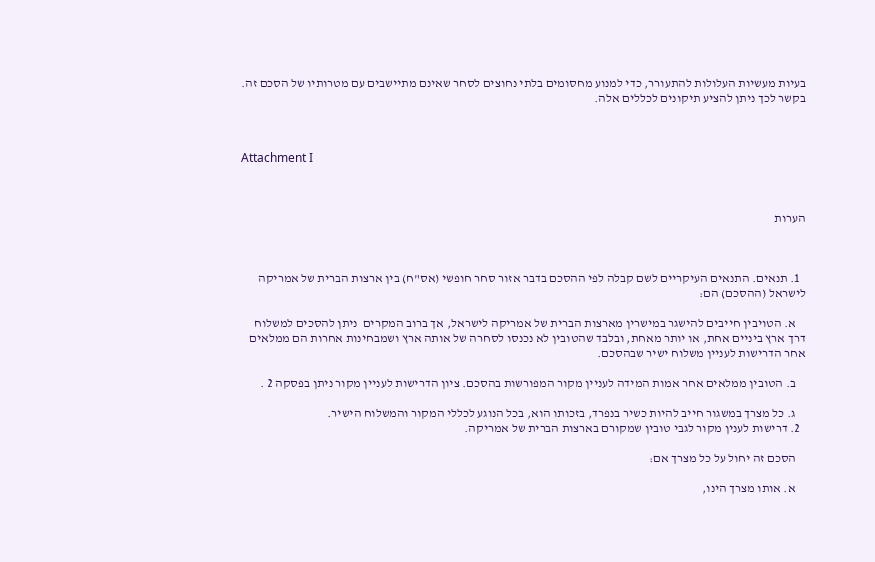בעיות מעשיות העלולות להתעורר, כדי למנוע מחסומים בלתי נחוצים לסחר שאינם מתיישבים עם מטרותיו של הסכם זה. בקשר לכך ניתן להציע תיקונים לכללים אלה.



Attachment I



הערות



  1. תנאים. התנאים העיקריים לשם קבלה לפי ההסכם בדבר אזור סחר חופשי (אס"ח) בין ארצות הברית של אמריקה לישראל (ההסכם) הם:

    א. הטויבין חייבים להישגר במישרין מארצות הברית של אמריקה לישראל, אך ברוב המקרים  ניתן להסכים למשלוח דרך ארץ ביניים אחת, או יותר מאחת, ובלבד שהטובין לא נכנסו לסחרה של אותה ארץ ושמבחינות אחרות הם ממלאים אחר הדרישות לעניין משלוח ישיר שבהסכם.

    ב. הטובין ממלאים אחר אמות המידה לעניין מקור המפורשות בהסכם. ציון הדרישות לעניין מקור ניתן בפסקה 2 .

    ג. כל מצרך במשגור חייב להיות כשיר בנפרד, בזכותו הוא, בכל הנוגע לכללי המקור והמשלוח הישיר.
  2. דרישות לענין מקור לגבי טובין שמקורם בארצות הברית של אמריקה.

    הסכם זה יחול על כל מצרך אם:

    א. אותו מצרך הינו,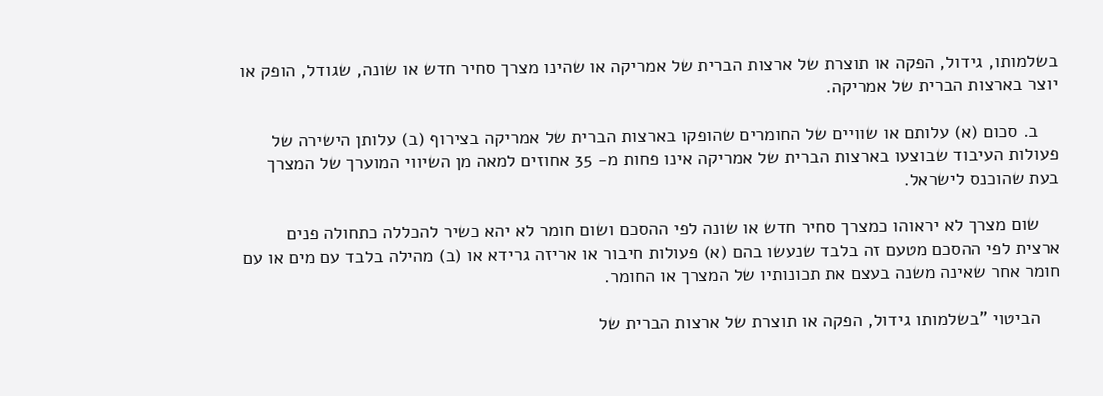בשלמותו, גידול, הפקה או תוצרת של ארצות הברית של אמריקה או שהינו מצרך סחיר חדש או שונה, שגודל, הופק או יוצר בארצות הברית של אמריקה.

    ב. סכום (א) עלותם או שוויים של החומרים שהופקו בארצות הברית של אמריקה בצירוף (ב) עלותן הישירה של פעולות העיבוד שבוצעו בארצות הברית של אמריקה אינו פחות מ- 35 אחוזים למאה מן השיווי המוערך של המצרך בעת שהוכנס לישראל.

    שום מצרך לא יראוהו כמצרך סחיר חדש או שונה לפי ההסכם ושום חומר לא יהא כשיר להכללה כתחולה פנים ארצית לפי ההסכם מטעם זה בלבד שנעשו בהם (א) פעולות חיבור או אריזה גרידא או (ב) מהילה בלבד עם מים או עם חומר אחר שאינה משנה בעצם את תכונותיו של המצרך או החומר.

    הביטוי "בשלמותו גידול, הפקה או תוצרת של ארצות הברית של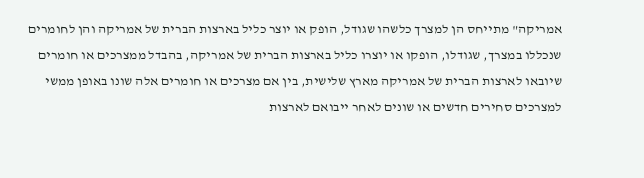אמריקה" מתייחס הן למצרך כלשהו שגודל, הופק או יוצר כליל בארצות הברית של אמריקה והן לחומרים שנכללו במצרך, שגודלו, הופקו או יוצרו כליל בארצות הברית של אמריקה, בהבדל ממצרכים או חומרים שיובאו לארצות הברית של אמריקה מארץ שלישית, בין אם מצרכים או חומרים אלה שונו באופן ממשי למצרכים סחירים חדשים או שונים לאחר ייבואם לארצות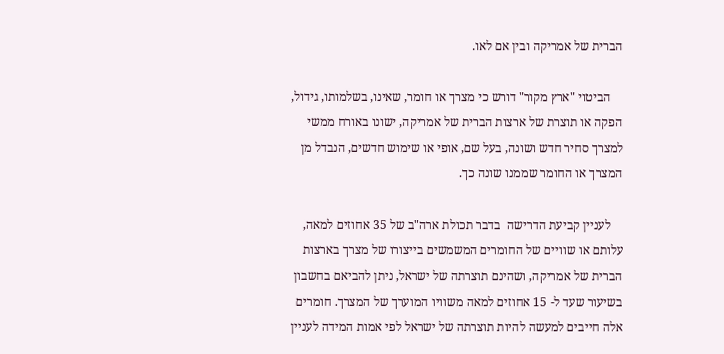הברית של אמריקה ובין אם לאו.

    הביטוי "ארץ מקור" דורש כי מצרך או חומר, שאינו, בשלמותו, גידול, הפקה או תוצרת של ארצות הברית של אמריקה, ישונו באורח ממשי למצרך סחיר חדש ושונה, בעל שם, אופי או שימוש חדשים, הנבדל מן המצרך או החומר שממנו שונה כך.

    לעניין קביעת הדרישה  בדבר תכולת ארה"ב של 35 אחוזים למאה, עלותם או שוויים של החומרים המשמשים בייצורו של מצרך בארצות הברית של אמריקה, ושהינם תוצרתה של ישראל, ניתן להביאם בחשבון בשיעור שעד ל- 15 אחוזים למאה משוויו המוערך של המצרך. חומרים אלה חייבים למעשה להיות תוצרתה של ישראל לפי אמות המידה לעניין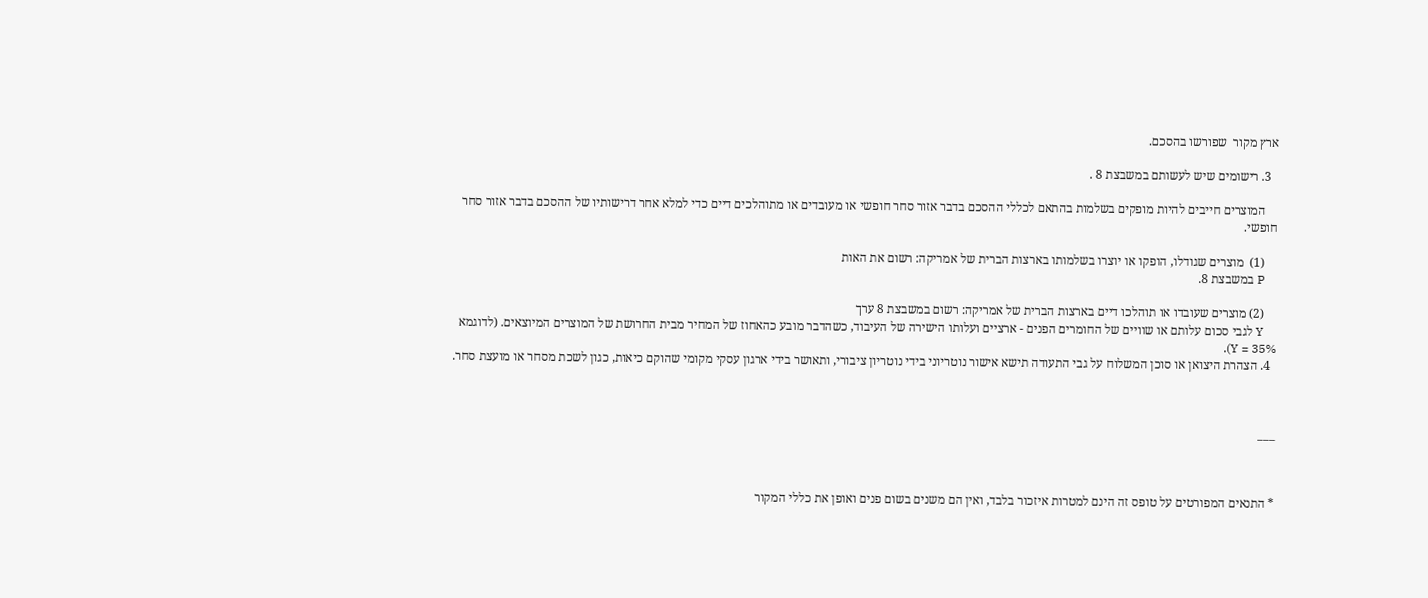ארץ מקור  שפורשו בהסכם.

  3. רישומים שיש לעשותם במשבצת 8 .

    המוצרים חייבים להיות מופקים בשלמות בהתאם לכללי ההסכם בדבר אזור סחר חופשי או מעובדים או מתוהלכים דיים כדי למלא אחר דרישותיו של ההסכם בדבר אזור סחר חופשי.

    (1)  מוצרים שגודלו, הופקו או יוצרו בשלמותו בארצות הברית של אמריקה: רשום את האות
    P במשבצת 8.

    (2) מוצרים שעובדו או תוהלכו דיים בארצות הברית של אמריקה: רשום במשבצת 8 ערך
    Y לגבי סכום עלותם או שוויים של החומרים הפנים - ארציים ועלותו הישירה של העיבוד, כשהדבר מובע כהאחוז של המחיר מבית החרושת של המוצרים המיוצאים. (לדוגמא 35% = Y).
  4. הצהרת היצואן או סוכן המשלוח על גבי התעודה תישא אישור נוטריוני בידי נוטריון ציבורי, ותאושר בידי ארגון עסקי מקומי שהוקם כיאות, כגון לשכת מסחר או מועצת סחר.



___



* התנאים המפורטים על טופס זה הינם למטרות איזכור בלבד, ואין הם משנים בשום פנים ואופן את כללי המקור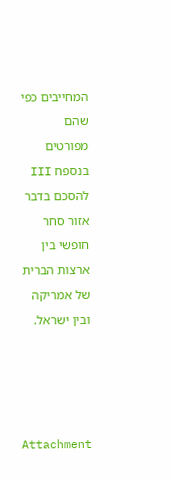המחייבים כפי שהם מפורטים בנספח III להסכם בדבר אזור סחר חופשי בין ארצות הברית של אמריקה ובין ישראל.




Attachment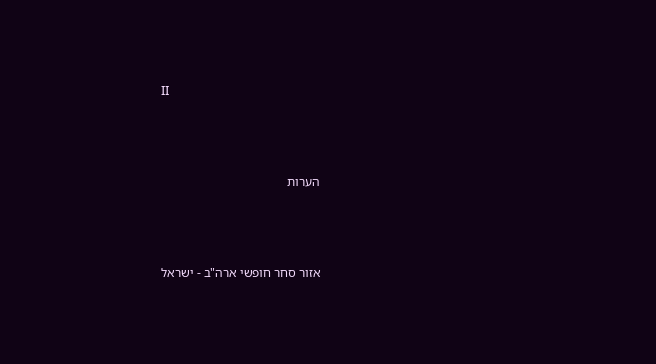II



הערות



אזור סחר חופשי ארה"ב - ישראל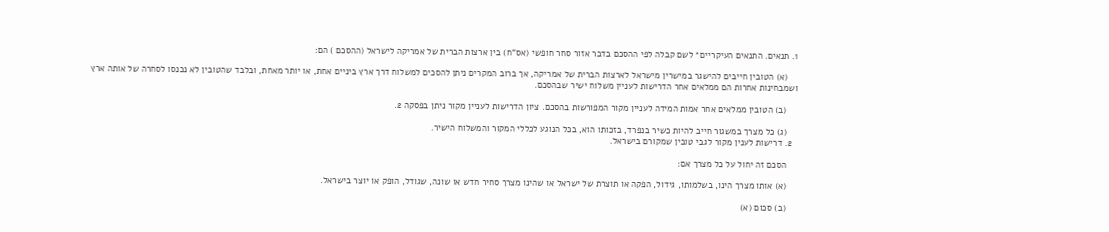1. תנאים. התנאים העיקריים* לשם קבלה לפי ההסכם בדבר אזור סחר חופשי (אס"ח) בין ארצות הברית של אמריקה לישראל (ההסכם ) הם:

    (א) הטובין חייבים להישגר במישרין מישראל לארצות הברית של אמריקה, אך ברוב המקרים ניתן להסכים למשלוח דרך ארץ ביניים אחת, או יותר מאחת, ובלבד שהטובין לא נכנסו לסחרה של אותה ארץ ושמבחינות אחרות הם ממלאים אחר הדרישות לעניין משלוח ישיר שבהסכם.

    (ב) הטובין ממלאים אחר אמות המידה לעניין מקור המפורשות בהסכם. ציון הדרישות לעניין מקור ניתן בפסקה 2.

    (ג) כל מצרך במשגור חייב להיות כשיר בנפרד, בזכותו הוא, בכל הנוגע לכללי המקור והמשלוח הישיר.
  2. דרישות לענין מקור לגבי טובין שמקורם בישראל.

    הסכם זה יחול על כל מצרך אם:

    (א) אותו מצרך הינו, בשלמותו, גידול, הפקה או תוצרת של ישראל או שהינו מצרך סחיר חדש או שונה, שגודל, הופק או יוצר בישראל.

    (ב) סכום (א)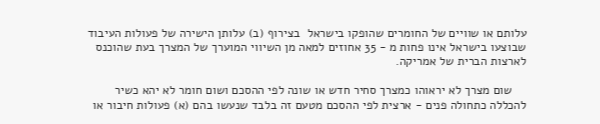עלותם או שוויים של החומרים שהופקו בישראל  בצירוף (ב) עלותן הישירה של פעולות העיבוד שבוצעו בישראל אינו פחות מ - 35 אחוזים למאה מן השיווי המוערך של המצרך בעת שהוכנס לארצות הברית של אמריקה.

    שום מצרך לא יראוהו כמצרך סחיר חדש או שונה לפי ההסכם ושום חומר לא יהא כשיר להכללה כתחולה פנים - ארצית לפי ההסכם מטעם זה בלבד שנעשו בהם (א) פעולות חיבור או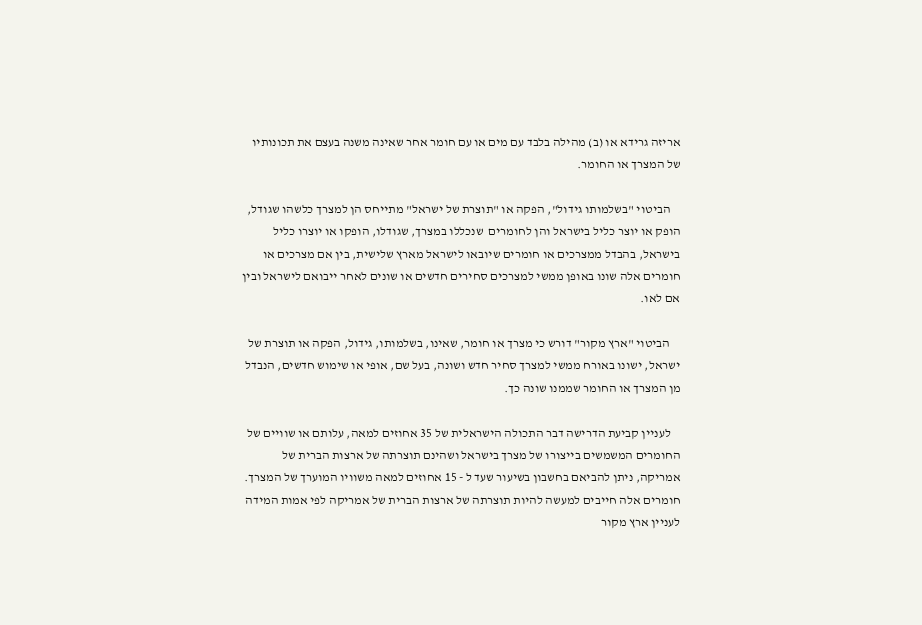אריזה גרידא או (ב) מהילה בלבד עם מים או עם חומר אחר שאינה משנה בעצם את תכונותיו של המצרך או החומר.

    הביטוי "בשלמותו גידול", הפקה או "תוצרת של ישראל" מתייחס הן למצרך כלשהו שגודל, הופק או יוצר כליל בישראל והן לחומרים  שנכללו במצרך, שגודלו, הופקו או יוצרו כליל בישראל, בהבדל ממצרכים או חומרים שיובאו לישראל מארץ שלישית, בין אם מצרכים או חומרים אלה שונו באופן ממשי למצרכים סחירים חדשים או שונים לאחר ייבואם לישראל ובין אם לאו.

    הביטוי "ארץ מקור" דורש כי מצרך או חומר, שאינו, בשלמותו, גידול, הפקה או תוצרת של ישראל, ישונו באורח ממשי למצרך סחיר חדש ושונה, בעל שם, אופי או שימוש חדשים, הנבדל מן המצרך או החומר שממנו שונה כך.

    לעניין קביעת הדרישה דבר התכולה הישראלית של 35 אחוזים למאה, עלותם או שוויים של החומרים המשמשים בייצורו של מצרך בישראל ושהינם תוצרתה של ארצות הברית של אמריקה, ניתן להביאם בחשבון בשיעור שעד ל - 15 אחוזים למאה משוויו המוערך של המצרך. חומרים אלה חייבים למעשה להיות תוצרתה של ארצות הברית של אמריקה לפי אמות המידה לעניין ארץ מקור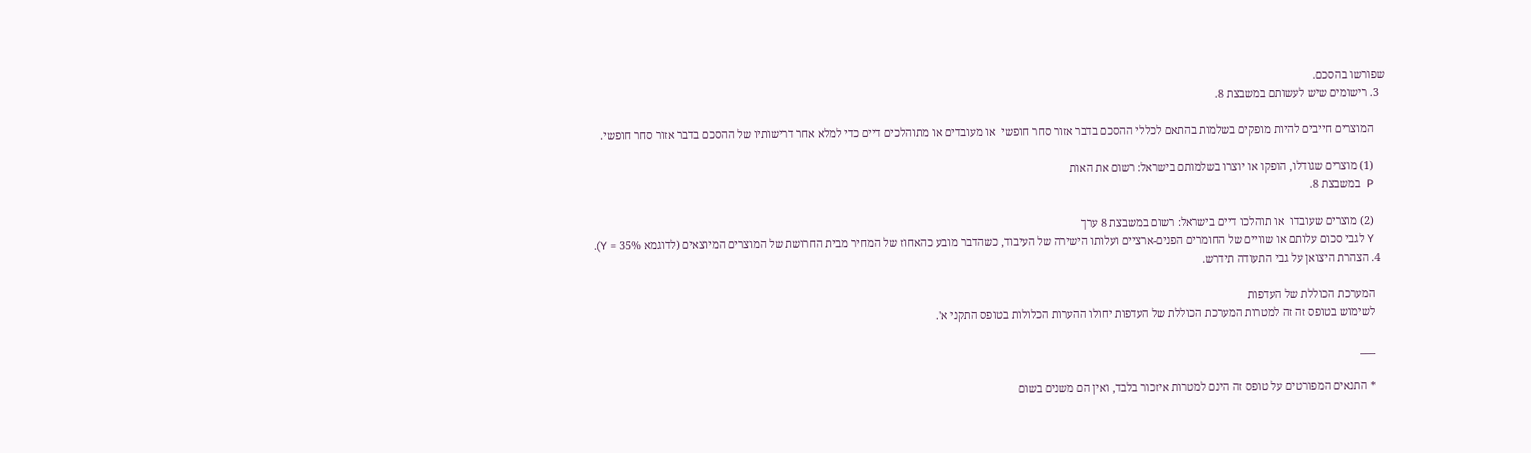שפורשו בהסכם.
  3. רישומים שיש לעשותם במשבצת 8.

    המוצרים חייבים להיות מופקים בשלמות בהתאם לכללי ההסכם בדבר אזור סחר חופשי  או מעובדים או מתוהלכים דיים כדי למלא אחר דרישותיו של ההסכם בדבר אזור סחר חופשי.

    (1) מוצרים שגודלו, הופקו או יוצרו בשלמותם בישראל: רשום את האות
    P  במשבצת 8.

    (2) מוצרים שעובדו  או תוהלכו דיים בישראל: רשום במשבצת 8 ערך
    Y לגבי סכום עלותם או שוויים של החומרים הפנים-ארציים ועלותו הישירה של העיבוד, כשהדבר מובע כהאחוז של המחיר מבית החרושת של המוצרים המיוצאים (לדוגמא 35% = Y).
  4. הצהרת היצואן על גבי התעודה תידרש.

    המערכת הכוללת של העדפות
    לשימוש בטופס זה זה למטרות המערכת הכוללת של העדפות יחולו ההערות הכלולות בטופס התקני א'.

    ___

    * התנאים המפורטים על טופס זה הינם למטרות איזכור בלבד, ואין הם משנים בשום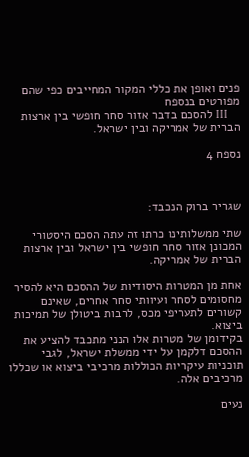פנים ואופן את כללי המקור המחייבים כפי שהם מפורטים בנספח
    III להסכם בדבר אזור סחר חופשי בין ארצות הברית של אמריקה ובין ישראל.

נספח 4



שגריר ברוק הנכבד:

שתי ממשלותינו כרתו זה עתה הסכם היסטורי המכונן אזור סחר חופשי בין ישראל ובין ארצות הברית של אמריקה.

אחת מן המטרות היסודיות של ההסכם היא להסיר מחסומים לסחר ועיוותי סחר אחרים, שאינם קשורים לתעריפי מכס, לרבות ביטולן של תמיכות ביצוא.
בקידומן של מטרות אלו הנני מתכבד להציע את ההסכם דלקמן על ידי ממשלת ישראל, לגבי תוכניות עיקריות הכוללות מרכיבי ביצוא או שכללו מרכיבים אלה.

נעים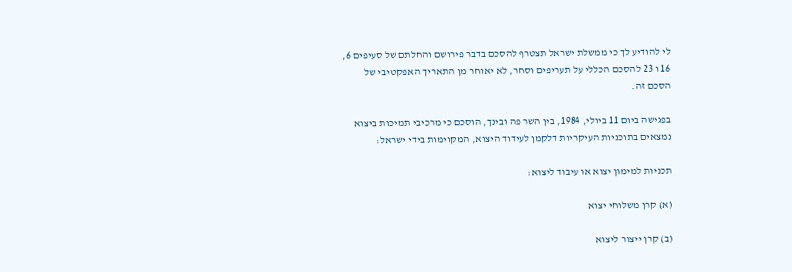לי להודיע לך כי ממשלת ישראל תצטרף להסכם בדבר פירושם והחלתם של סעיפים 6, 16 ו 23 להסכם הכללי על תעריפים וסחר, לא יאוחר מן התאריך האפקטיבי של הסכם זה.

בפגישה ביום 11 ביולי, 1984, בין השר פה ובינך, הוסכם כי מרכיבי תמיכות ביצוא נמצאים בתוכניות העיקריות דלקמן לעידוד היצוא, המקוימות בידי ישראל:

תכניות למימון יצוא או עיבוד ליצוא:

(א) קרן משלוחי יצוא

(ב) קרן ייצור ליצוא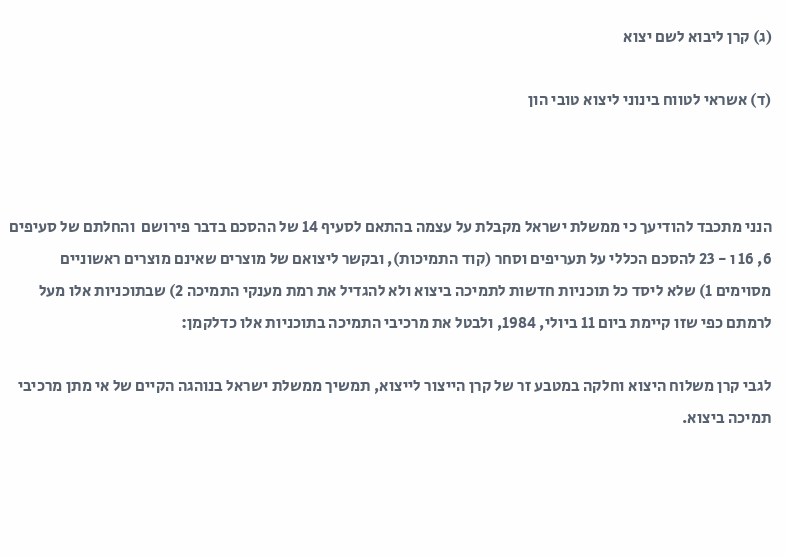(ג) קרן ליבוא לשם יצוא

(ד) אשראי לטווח בינוני ליצוא טובי הון



הנני מתכבד להודיעך כי ממשלת ישראל מקבלת על עצמה בהתאם לסעיף 14 של ההסכם בדבר פירושם  והחלתם של סעיפים 6, 16 ו - 23 להסכם הכללי על תעריפים וסחר (קוד התמיכות), ובקשר ליצואם של מוצרים שאינם מוצרים ראשוניים מסוימים 1) שלא ליסד כל תוכניות חדשות לתמיכה ביצוא ולא להגדיל את רמת מענקי התמיכה 2) שבתוכניות אלו מעל לרמתם כפי שזו קיימת ביום 11 ביולי, 1984, ולבטל את מרכיבי התמיכה בתוכניות אלו כדלקמן:

לגבי קרן משלוח היצוא וחלקה במטבע זר של קרן הייצור לייצוא, תמשיך ממשלת ישראל בנוהגה הקיים של אי מתן מרכיבי  תמיכה ביצוא.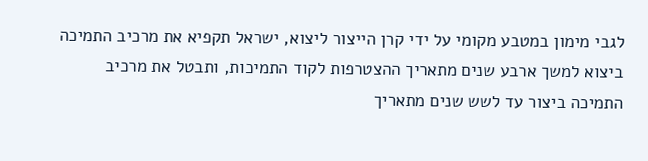לגבי מימון במטבע מקומי על ידי קרן הייצור ליצוא, ישראל תקפיא את מרכיב התמיכה ביצוא למשך ארבע שנים מתאריך ההצטרפות לקוד התמיכות, ותבטל את מרכיב התמיכה ביצור עד לשש שנים מתאריך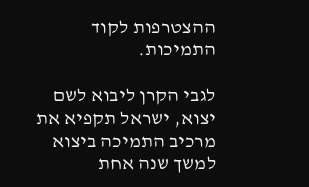ההצטרפות לקוד התמיכות.

לגבי הקרן ליבוא לשם יצוא, ישראל תקפיא את מרכיב התמיכה ביצוא למשך שנה אחת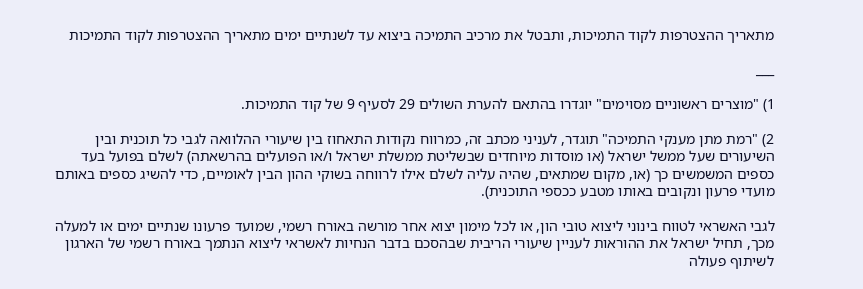מתאריך ההצטרפות לקוד התמיכות, ותבטל את מרכיב התמיכה ביצוא עד לשנתיים ימים מתאריך ההצטרפות לקוד התמיכות

___

1) "מוצרים ראשוניים מסוימים" יוגדרו בהתאם להערת השולים 29 לסעיף 9 של קוד התמיכות.

2) "רמת מתן מענקי התמיכה" תוגדר, לעניני מכתב זה, כמרווח נקודות התאחוז בין שיעורי ההלוואה לגבי כל תוכנית ובין השיעורים שעל ממשל ישראל (או מוסדות מיוחדים שבשליטת ממשלת ישראל ו/או הפועלים בהרשאתה) לשלם בפועל בעד כספים המשמשים כך (או, מקום שמתאים, שהיה עליה לשלם אילו לרווחה בשוקי ההון הבין לאומיים, כדי להשיג כספים באותם מועדי פרעון ונקובים באותו מטבע ככספי התוכנית).

לגבי האשראי לטווח בינוני ליצוא טובי הון, או לכל מימון יצוא אחר מורשה באורח רשמי, שמועד פרעונו שנתיים ימים או למעלה מכך, תחיל ישראל את ההוראות לעניין שיעורי הריבית שבהסכם בדבר הנחיות לאשראי ליצוא הנתמך באורח רשמי של הארגון לשיתוף פעולה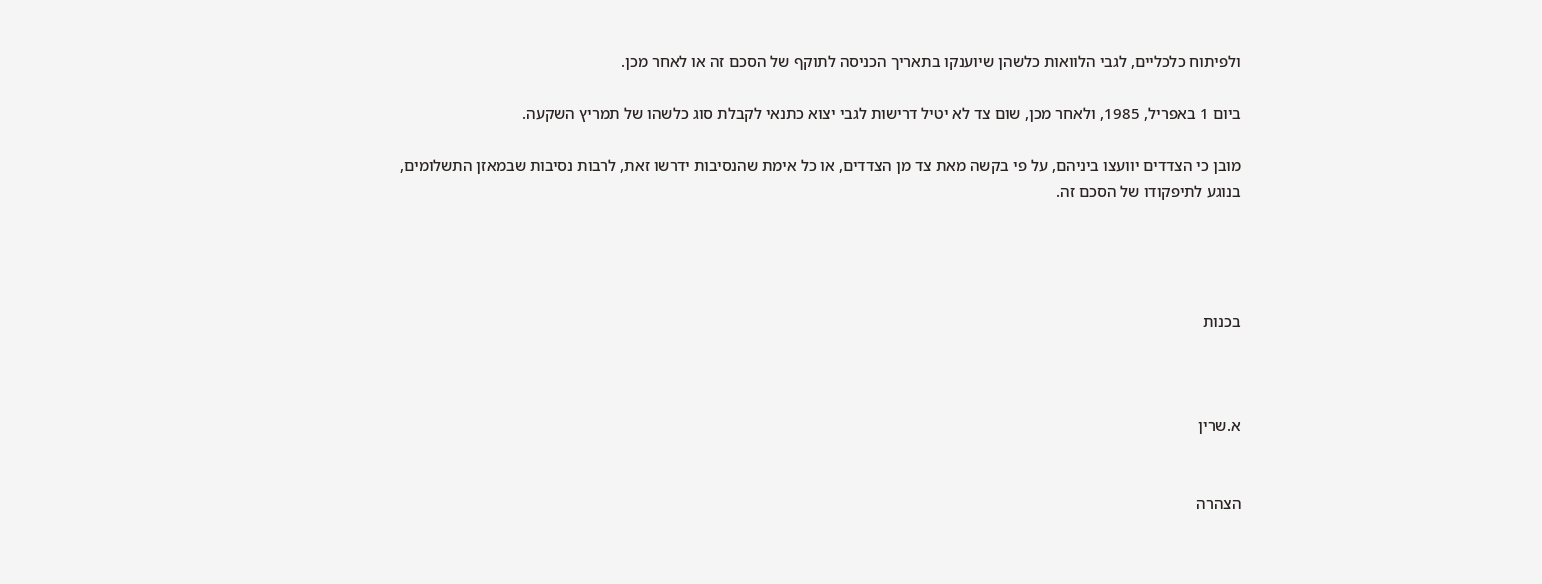ולפיתוח כלכליים, לגבי הלוואות כלשהן שיוענקו בתאריך הכניסה לתוקף של הסכם זה או לאחר מכן.

ביום 1 באפריל, 1985, ולאחר מכן, שום צד לא יטיל דרישות לגבי יצוא כתנאי לקבלת סוג כלשהו של תמריץ השקעה.

מובן כי הצדדים יוועצו ביניהם, על פי בקשה מאת צד מן הצדדים, או כל אימת שהנסיבות ידרשו זאת, לרבות נסיבות שבמאזן התשלומים, בנוגע לתיפקודו של הסכם זה.




בכנות



א.שרין


הצהרה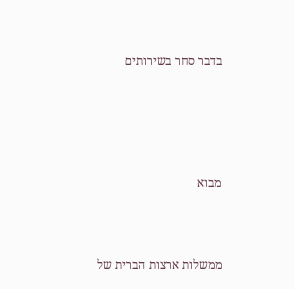בדבר סחר בשירותים





מבוא



ממשלות ארצות הברית של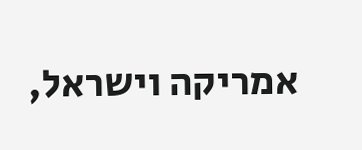אמריקה וישראל,